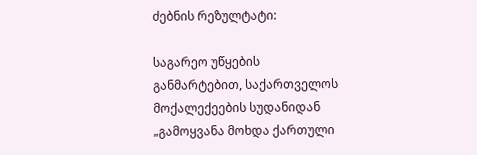ძებნის რეზულტატი:

საგარეო უწყების განმარტებით, საქართველოს მოქალექეების სუდანიდან „გამოყვანა მოხდა ქართული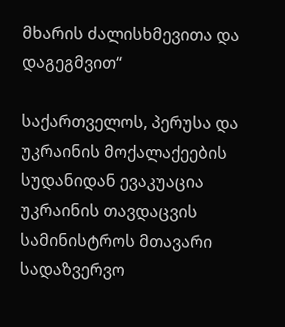მხარის ძალისხმევითა და დაგეგმვით“

საქართველოს, პერუსა და უკრაინის მოქალაქეების სუდანიდან ევაკუაცია უკრაინის თავდაცვის სამინისტროს მთავარი სადაზვერვო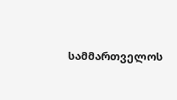სამმართველოს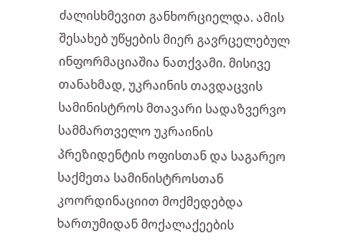ძალისხმევით განხორციელდა. ამის შესახებ უწყების მიერ გავრცელებულ ინფორმაციაშია ნათქვამი. მისივე თანახმად, უკრაინის თავდაცვის სამინისტროს მთავარი სადაზვერვო სამმართველო უკრაინის პრეზიდენტის ოფისთან და საგარეო საქმეთა სამინისტროსთან კოორდინაციით მოქმედებდა ხართუმიდან მოქალაქეების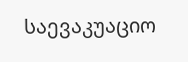საევაკუაციო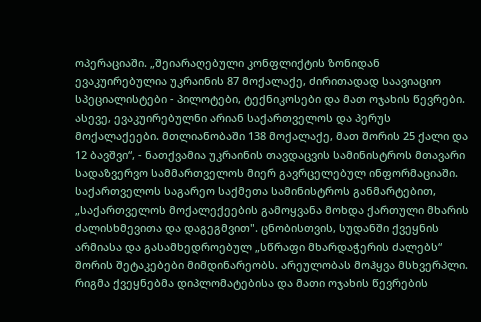ოპერაციაში. „შეიარაღებული კონფლიქტის ზონიდან ევაკუირებულია უკრაინის 87 მოქალაქე, ძირითადად საავიაციო სპეციალისტები - პილოტები, ტექნიკოსები და მათ ოჯახის წევრები. ასევე, ევაკუირებულნი არიან საქართველოს და პერუს მოქალაქეები. მთლიანობაში 138 მოქალაქე, მათ შორის 25 ქალი და 12 ბავშვი“, - ნათქვამია უკრაინის თავდაცვის სამინისტროს მთავარი სადაზვერვო სამმართველოს მიერ გავრცელებულ ინფორმაციაში. საქართველოს საგარეო საქმეთა სამინისტროს განმარტებით, „საქართველოს მოქალექეების გამოყვანა მოხდა ქართული მხარის ძალისხმევითა და დაგეგმვით". ცნობისთვის, სუდანში ქვეყნის არმიასა და გასამხედროებულ „სწრაფი მხარდაჭერის ძალებს“ შორის შეტაკებები მიმდინარეობს. არეულობას მოჰყვა მსხვერპლი. რიგმა ქვეყნებმა დიპლომატებისა და მათი ოჯახის წევრების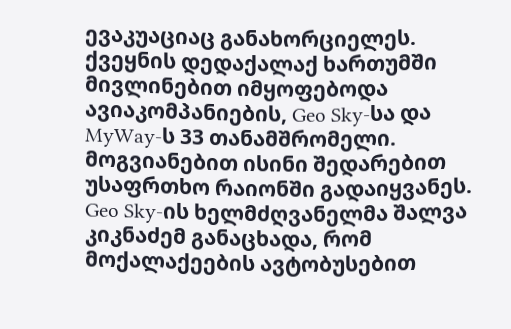ევაკუაციაც განახორციელეს. ქვეყნის დედაქალაქ ხართუმში მივლინებით იმყოფებოდა ავიაკომპანიების, Geo Sky-სა და MyWay-ს 33 თანამშრომელი. მოგვიანებით ისინი შედარებით უსაფრთხო რაიონში გადაიყვანეს.  Geo Sky-ის ხელმძღვანელმა შალვა კიკნაძემ განაცხადა, რომ მოქალაქეების ავტობუსებით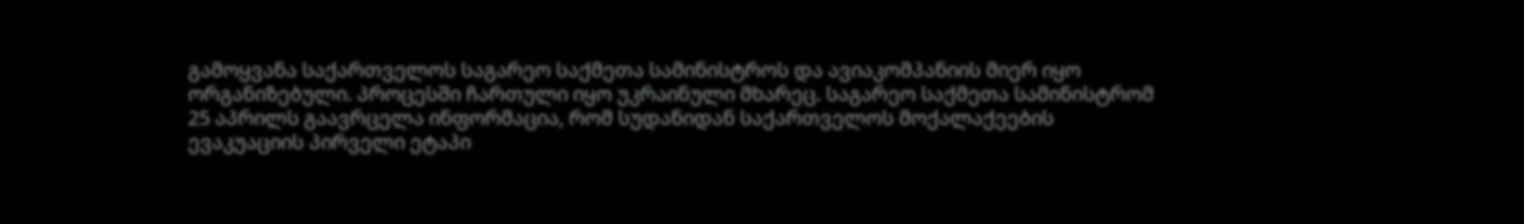გამოყვანა საქართველოს საგარეო საქმეთა სამინისტროს და ავიაკომპანიის მიერ იყო ორგანიზებული. პროცესში ჩართული იყო უკრაინული მხარეც. საგარეო საქმეთა სამინისტრომ 25 აპრილს გაავრცელა ინფორმაცია, რომ სუდანიდან საქართველოს მოქალაქეების ევაკუაციის პირველი ეტაპი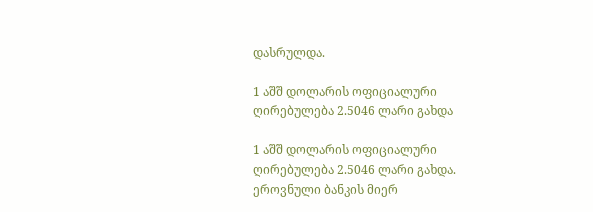დასრულდა.

1 აშშ დოლარის ოფიციალური ღირებულება 2.5046 ლარი გახდა

1 აშშ დოლარის ოფიციალური ღირებულება 2.5046 ლარი გახდა. ეროვნული ბანკის მიერ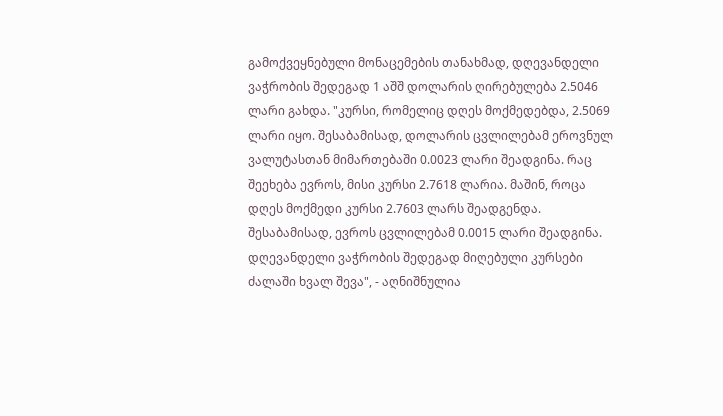გამოქვეყნებული მონაცემების თანახმად, დღევანდელი ვაჭრობის შედეგად 1 აშშ დოლარის ღირებულება 2.5046 ლარი გახდა. "კურსი, რომელიც დღეს მოქმედებდა, 2.5069 ლარი იყო. შესაბამისად, დოლარის ცვლილებამ ეროვნულ ვალუტასთან მიმართებაში 0.0023 ლარი შეადგინა. რაც შეეხება ევროს, მისი კურსი 2.7618 ლარია. მაშინ, როცა დღეს მოქმედი კურსი 2.7603 ლარს შეადგენდა. შესაბამისად, ევროს ცვლილებამ 0.0015 ლარი შეადგინა. დღევანდელი ვაჭრობის შედეგად მიღებული კურსები ძალაში ხვალ შევა", - აღნიშნულია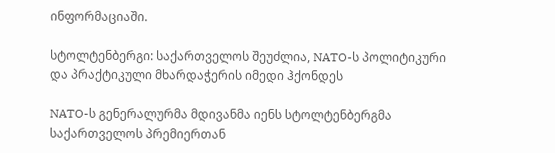ინფორმაციაში.

სტოლტენბერგი: საქართველოს შეუძლია, NATO-ს პოლიტიკური და პრაქტიკული მხარდაჭერის იმედი ჰქონდეს

NATO-ს გენერალურმა მდივანმა იენს სტოლტენბერგმა საქართველოს პრემიერთან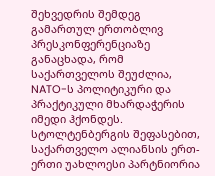შეხვედრის შემდეგ გამართულ ერთობლივ პრესკონფერენციაზე განაცხადა, რომ საქართველოს შეუძლია, NATO-ს პოლიტიკური და პრაქტიკული მხარდაჭერის იმედი ჰქონდეს. სტოლტენბერგის შეფასებით, საქართველო ალიანსის ერთ-ერთი უახლოესი პარტნიორია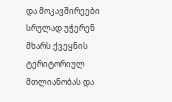და მოკავშირეები სრულად უჭერენ მხარს ქვეყნის ტერიტორიულ მთლიანობას და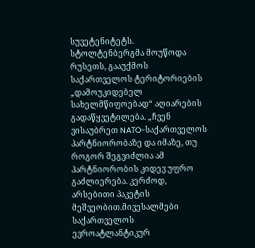სუვეტენიტეტს. სტოლტენბერგმა მოუწოდა რუსეთს, გააუქმოს საქართველოს ტერიტორიების „დამოუკიდებელ სახელმწიფოებად“ აღიარების გადაწყვეტილება. „ჩვენ ვისაუბრეთ NATO-საქართველოს პარტნიორობაზე და იმაზე, თუ როგორ შეგვიძლია ამ პარტნიორობის კიდევ უფრო გაძლიერება. კერძოდ, არსებითი პაკეტის მეშვეობით.მივესალმები საქართველოს ევროატლანტიკურ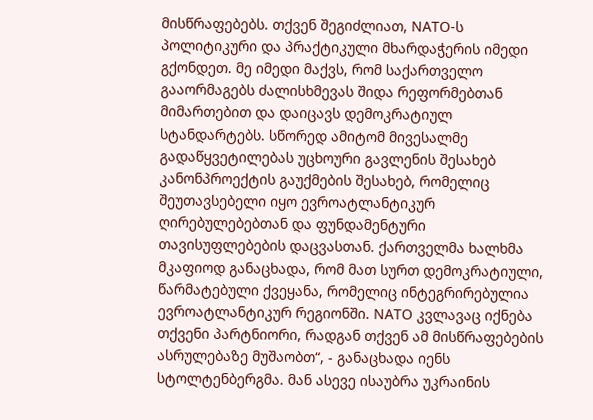მისწრაფებებს. თქვენ შეგიძლიათ, NATO-ს პოლიტიკური და პრაქტიკული მხარდაჭერის იმედი გქონდეთ. მე იმედი მაქვს, რომ საქართველო გააორმაგებს ძალისხმევას შიდა რეფორმებთან მიმართებით და დაიცავს დემოკრატიულ სტანდარტებს. სწორედ ამიტომ მივესალმე გადაწყვეტილებას უცხოური გავლენის შესახებ კანონპროექტის გაუქმების შესახებ, რომელიც შეუთავსებელი იყო ევროატლანტიკურ ღირებულებებთან და ფუნდამენტური თავისუფლებების დაცვასთან. ქართველმა ხალხმა მკაფიოდ განაცხადა, რომ მათ სურთ დემოკრატიული, წარმატებული ქვეყანა, რომელიც ინტეგრირებულია ევროატლანტიკურ რეგიონში. NATO კვლავაც იქნება თქვენი პარტნიორი, რადგან თქვენ ამ მისწრაფებების ასრულებაზე მუშაობთ“, - განაცხადა იენს სტოლტენბერგმა. მან ასევე ისაუბრა უკრაინის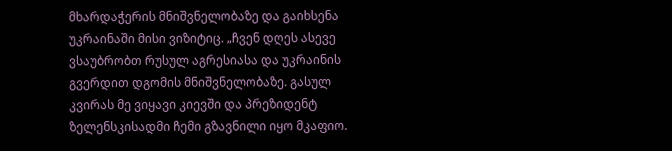მხარდაჭერის მნიშვნელობაზე და გაიხსენა უკრაინაში მისი ვიზიტიც. „ჩვენ დღეს ასევე ვსაუბრობთ რუსულ აგრესიასა და უკრაინის გვერდით დგომის მნიშვნელობაზე. გასულ კვირას მე ვიყავი კიევში და პრეზიდენტ ზელენსკისადმი ჩემი გზავნილი იყო მკაფიო.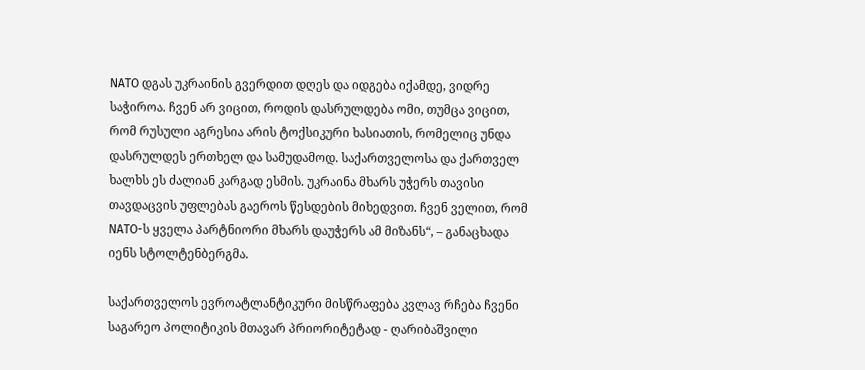NATO დგას უკრაინის გვერდით დღეს და იდგება იქამდე, ვიდრე საჭიროა. ჩვენ არ ვიცით, როდის დასრულდება ომი, თუმცა ვიცით, რომ რუსული აგრესია არის ტოქსიკური ხასიათის, რომელიც უნდა დასრულდეს ერთხელ და სამუდამოდ. საქართველოსა და ქართველ ხალხს ეს ძალიან კარგად ესმის. უკრაინა მხარს უჭერს თავისი თავდაცვის უფლებას გაეროს წესდების მიხედვით. ჩვენ ველით, რომ NATO-ს ყველა პარტნიორი მხარს დაუჭერს ამ მიზანს“, – განაცხადა იენს სტოლტენბერგმა.

საქართველოს ევროატლანტიკური მისწრაფება კვლავ რჩება ჩვენი საგარეო პოლიტიკის მთავარ პრიორიტეტად - ღარიბაშვილი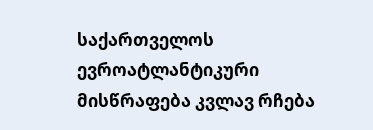საქართველოს ევროატლანტიკური მისწრაფება კვლავ რჩება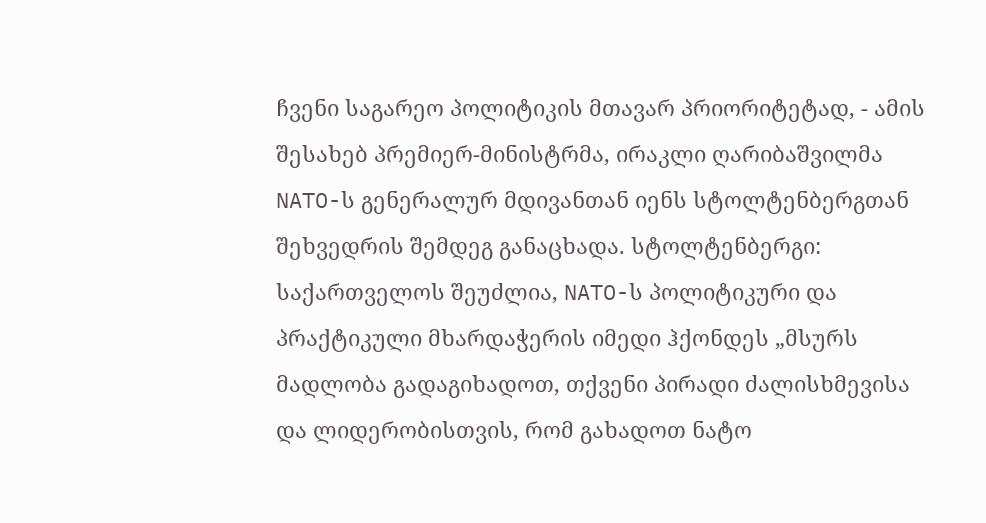ჩვენი საგარეო პოლიტიკის მთავარ პრიორიტეტად, - ამის შესახებ პრემიერ-მინისტრმა, ირაკლი ღარიბაშვილმა NATO-ს გენერალურ მდივანთან იენს სტოლტენბერგთან შეხვედრის შემდეგ განაცხადა. სტოლტენბერგი: საქართველოს შეუძლია, NATO-ს პოლიტიკური და პრაქტიკული მხარდაჭერის იმედი ჰქონდეს „მსურს მადლობა გადაგიხადოთ, თქვენი პირადი ძალისხმევისა და ლიდერობისთვის, რომ გახადოთ ნატო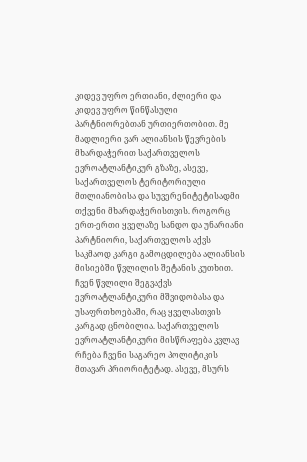კიდევ უფრო ერთიანი, ძლიერი და კიდევ უფრო წინწასული პარტნიორებთან ურთიერთობით. მე მადლიერი ვარ ალიანსის წევრების მხარდაჭერით საქართველოს ევროატლანტიკურ გზაზე, ასევე, საქართველოს ტერიტორიული მთლიანობისა და სუვერენიტეტისადმი თქვენი მხარდაჭერისთვის. როგორც ერთ-ერთი ყველაზე სანდო და უნარიანი პარტნიორი, საქართველოს აქვს საკმაოდ კარგი გამოცდილება ალიანსის მისიებში წვლილის შეტანის კუთხით. ჩვენ წვლილი შეგვაქვს ევროატლანტიკური მშვიდობასა და უსაფრთხოებაში, რაც ყველასთვის კარგად ცნობილია. საქართველოს ევროატლანტიკური მისწრაფება კვლავ რჩება ჩვენი საგარეო პოლიტიკის მთავარ პრიორიტეტად. ასევე, მსურს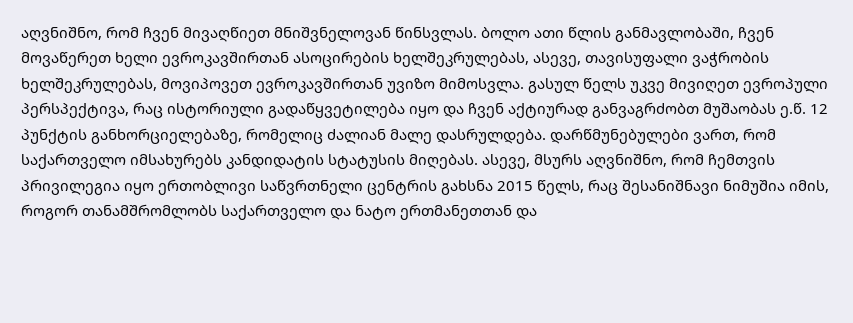აღვნიშნო, რომ ჩვენ მივაღწიეთ მნიშვნელოვან წინსვლას. ბოლო ათი წლის განმავლობაში, ჩვენ მოვაწერეთ ხელი ევროკავშირთან ასოცირების ხელშეკრულებას, ასევე, თავისუფალი ვაჭრობის ხელშეკრულებას, მოვიპოვეთ ევროკავშირთან უვიზო მიმოსვლა. გასულ წელს უკვე მივიღეთ ევროპული პერსპექტივა, რაც ისტორიული გადაწყვეტილება იყო და ჩვენ აქტიურად განვაგრძობთ მუშაობას ე.წ. 12 პუნქტის განხორციელებაზე, რომელიც ძალიან მალე დასრულდება. დარწმუნებულები ვართ, რომ საქართველო იმსახურებს კანდიდატის სტატუსის მიღებას. ასევე, მსურს აღვნიშნო, რომ ჩემთვის პრივილეგია იყო ერთობლივი საწვრთნელი ცენტრის გახსნა 2015 წელს, რაც შესანიშნავი ნიმუშია იმის, როგორ თანამშრომლობს საქართველო და ნატო ერთმანეთთან და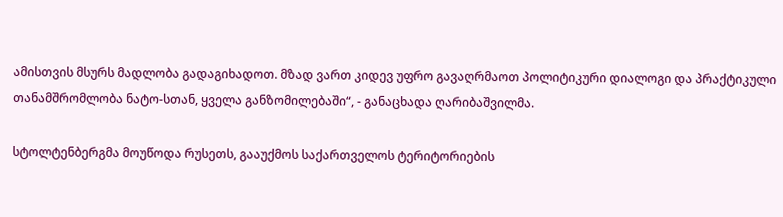ამისთვის მსურს მადლობა გადაგიხადოთ. მზად ვართ კიდევ უფრო გავაღრმაოთ პოლიტიკური დიალოგი და პრაქტიკული თანამშრომლობა ნატო-სთან, ყველა განზომილებაში“, - განაცხადა ღარიბაშვილმა.

სტოლტენბერგმა მოუწოდა რუსეთს, გააუქმოს საქართველოს ტერიტორიების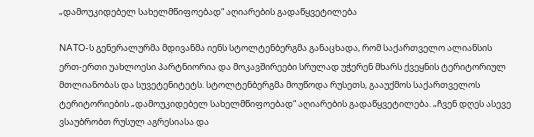„დამოუკიდებელ სახელმწიფოებად“ აღიარების გადაწყვეტილება

NATO-ს გენერალურმა მდივანმა იენს სტოლტენბერგმა განაცხადა, რომ საქართველო ალიანსის ერთ-ერთი უახლოესი პარტნიორია და მოკავშირეები სრულად უჭერენ მხარს ქვეყნის ტერიტორიულ მთლიანობას და სუვეტენიტეტს. სტოლტენბერგმა მოუწოდა რუსეთს, გააუქმოს საქართველოს ტერიტორიების „დამოუკიდებელ სახელმწიფოებად“ აღიარების გადაწყვეტილება. „ჩვენ დღეს ასევე ვსაუბრობთ რუსულ აგრესიასა და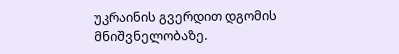უკრაინის გვერდით დგომის მნიშვნელობაზე.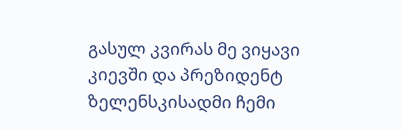გასულ კვირას მე ვიყავი კიევში და პრეზიდენტ ზელენსკისადმი ჩემი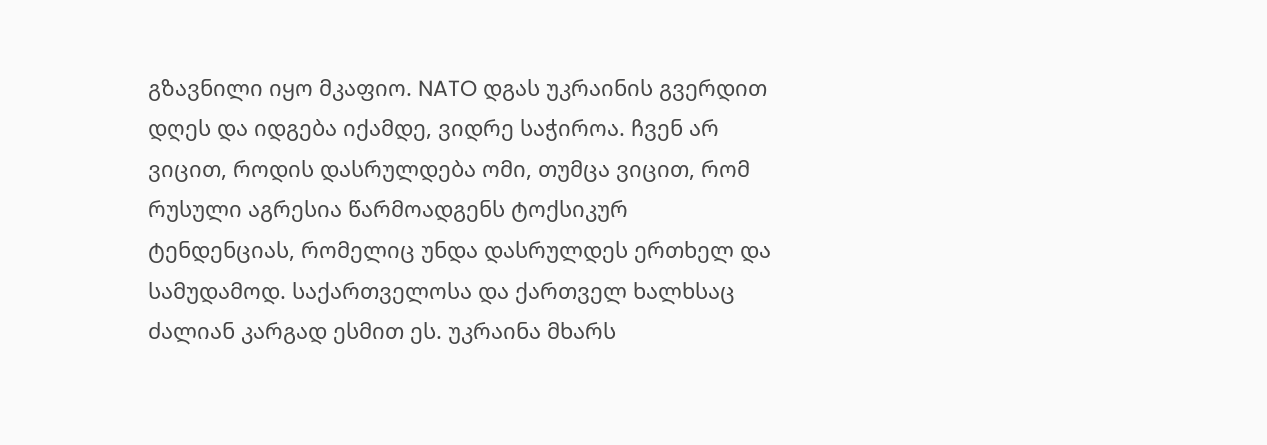გზავნილი იყო მკაფიო. NATO დგას უკრაინის გვერდით დღეს და იდგება იქამდე, ვიდრე საჭიროა. ჩვენ არ ვიცით, როდის დასრულდება ომი, თუმცა ვიცით, რომ რუსული აგრესია წარმოადგენს ტოქსიკურ ტენდენციას, რომელიც უნდა დასრულდეს ერთხელ და სამუდამოდ. საქართველოსა და ქართველ ხალხსაც ძალიან კარგად ესმით ეს. უკრაინა მხარს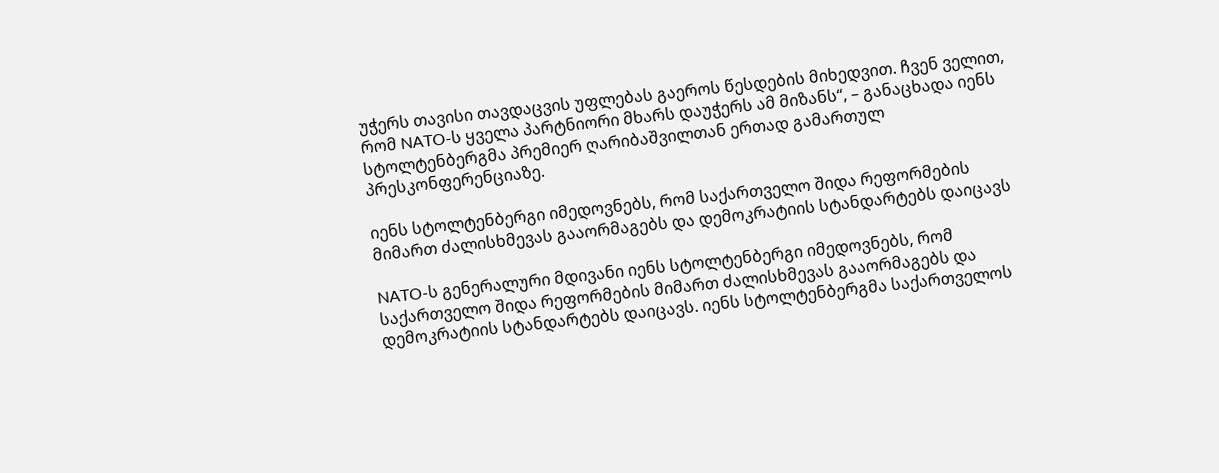უჭერს თავისი თავდაცვის უფლებას გაეროს წესდების მიხედვით. ჩვენ ველით, რომ NATO-ს ყველა პარტნიორი მხარს დაუჭერს ამ მიზანს“, – განაცხადა იენს სტოლტენბერგმა პრემიერ ღარიბაშვილთან ერთად გამართულ პრესკონფერენციაზე.

იენს სტოლტენბერგი იმედოვნებს, რომ საქართველო შიდა რეფორმების მიმართ ძალისხმევას გააორმაგებს და დემოკრატიის სტანდარტებს დაიცავს

NATO-ს გენერალური მდივანი იენს სტოლტენბერგი იმედოვნებს, რომ საქართველო შიდა რეფორმების მიმართ ძალისხმევას გააორმაგებს და დემოკრატიის სტანდარტებს დაიცავს. იენს სტოლტენბერგმა საქართველოს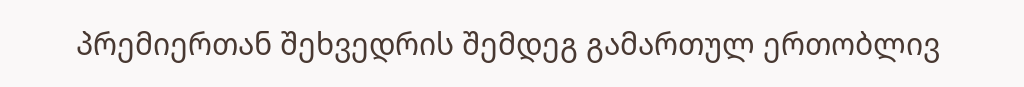პრემიერთან შეხვედრის შემდეგ გამართულ ერთობლივ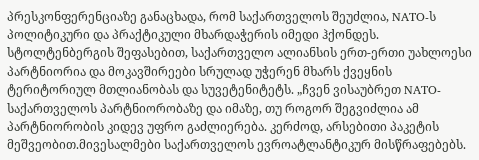პრესკონფერენციაზე განაცხადა, რომ საქართველოს შეუძლია, NATO-ს პოლიტიკური და პრაქტიკული მხარდაჭერის იმედი ჰქონდეს. სტოლტენბერგის შეფასებით, საქართველო ალიანსის ერთ-ერთი უახლოესი პარტნიორია და მოკავშირეები სრულად უჭერენ მხარს ქვეყნის ტერიტორიულ მთლიანობას და სუვეტენიტეტს. „ჩვენ ვისაუბრეთ NATO-საქართველოს პარტნიორობაზე და იმაზე, თუ როგორ შეგვიძლია ამ პარტნიორობის კიდევ უფრო გაძლიერება. კერძოდ, არსებითი პაკეტის მეშვეობით.მივესალმები საქართველოს ევროატლანტიკურ მისწრაფებებს.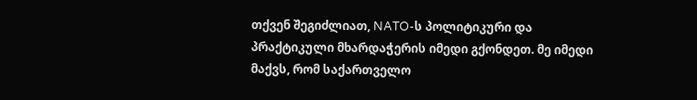თქვენ შეგიძლიათ, NATO-ს პოლიტიკური და პრაქტიკული მხარდაჭერის იმედი გქონდეთ. მე იმედი მაქვს, რომ საქართველო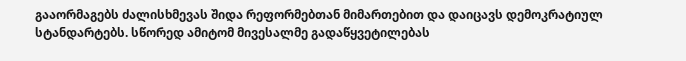გააორმაგებს ძალისხმევას შიდა რეფორმებთან მიმართებით და დაიცავს დემოკრატიულ სტანდარტებს. სწორედ ამიტომ მივესალმე გადაწყვეტილებას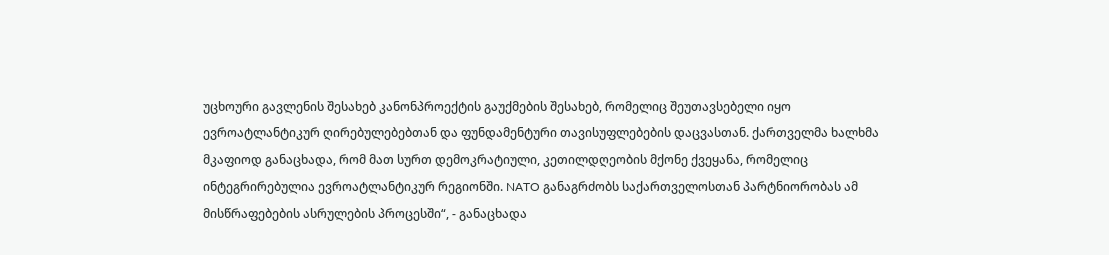უცხოური გავლენის შესახებ კანონპროექტის გაუქმების შესახებ, რომელიც შეუთავსებელი იყო ევროატლანტიკურ ღირებულებებთან და ფუნდამენტური თავისუფლებების დაცვასთან. ქართველმა ხალხმა მკაფიოდ განაცხადა, რომ მათ სურთ დემოკრატიული, კეთილდღეობის მქონე ქვეყანა, რომელიც ინტეგრირებულია ევროატლანტიკურ რეგიონში. NATO განაგრძობს საქართველოსთან პარტნიორობას ამ მისწრაფებების ასრულების პროცესში“, - განაცხადა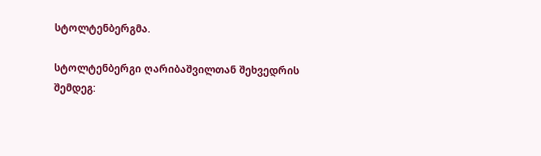სტოლტენბერგმა.

სტოლტენბერგი ღარიბაშვილთან შეხვედრის შემდეგ: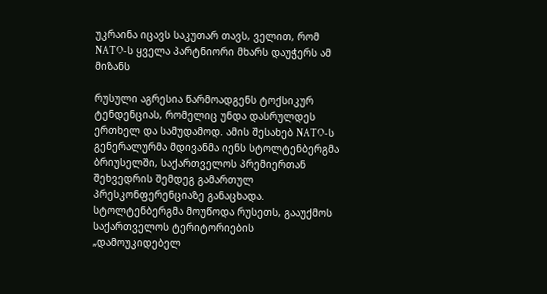უკრაინა იცავს საკუთარ თავს, ველით, რომ NATO-ს ყველა პარტნიორი მხარს დაუჭერს ამ მიზანს

რუსული აგრესია წარმოადგენს ტოქსიკურ ტენდენციას, რომელიც უნდა დასრულდეს ერთხელ და სამუდამოდ. ამის შესახებ NATO-ს გენერალურმა მდივანმა იენს სტოლტენბერგმა ბრიუსელში, საქართველოს პრემიერთან შეხვედრის შემდეგ გამართულ პრესკონფერენციაზე განაცხადა. სტოლტენბერგმა მოუწოდა რუსეთს, გააუქმოს საქართველოს ტერიტორიების „დამოუკიდებელ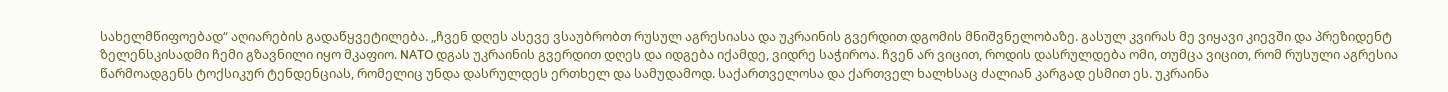სახელმწიფოებად“ აღიარების გადაწყვეტილება. „ჩვენ დღეს ასევე ვსაუბრობთ რუსულ აგრესიასა და უკრაინის გვერდით დგომის მნიშვნელობაზე. გასულ კვირას მე ვიყავი კიევში და პრეზიდენტ ზელენსკისადმი ჩემი გზავნილი იყო მკაფიო. NATO დგას უკრაინის გვერდით დღეს და იდგება იქამდე, ვიდრე საჭიროა. ჩვენ არ ვიცით, როდის დასრულდება ომი, თუმცა ვიცით, რომ რუსული აგრესია წარმოადგენს ტოქსიკურ ტენდენციას, რომელიც უნდა დასრულდეს ერთხელ და სამუდამოდ. საქართველოსა და ქართველ ხალხსაც ძალიან კარგად ესმით ეს. უკრაინა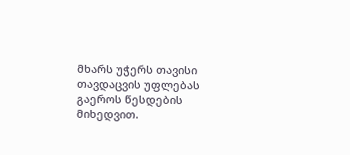მხარს უჭერს თავისი თავდაცვის უფლებას გაეროს წესდების მიხედვით.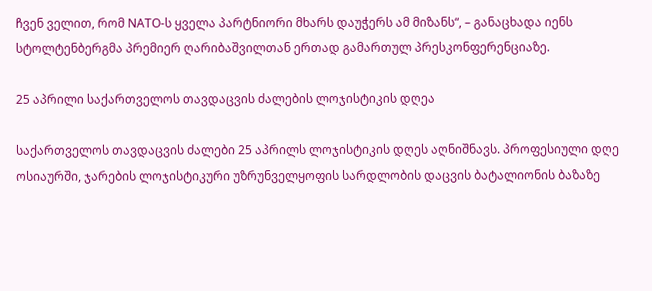ჩვენ ველით, რომ NATO-ს ყველა პარტნიორი მხარს დაუჭერს ამ მიზანს“, – განაცხადა იენს სტოლტენბერგმა პრემიერ ღარიბაშვილთან ერთად გამართულ პრესკონფერენციაზე.

25 აპრილი საქართველოს თავდაცვის ძალების ლოჯისტიკის დღეა

საქართველოს თავდაცვის ძალები 25 აპრილს ლოჯისტიკის დღეს აღნიშნავს. პროფესიული დღე ოსიაურში, ჯარების ლოჯისტიკური უზრუნველყოფის სარდლობის დაცვის ბატალიონის ბაზაზე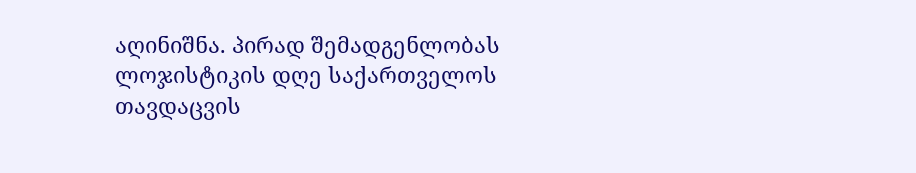აღინიშნა. პირად შემადგენლობას ლოჯისტიკის დღე საქართველოს თავდაცვის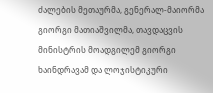ძალების მეთაურმა, გენერალ-მაიორმა გიორგი მათიაშვილმა, თავდაცვის მინისტრის მოადგილემ გიორგი ხაინდრავამ და ლოჯისტიკური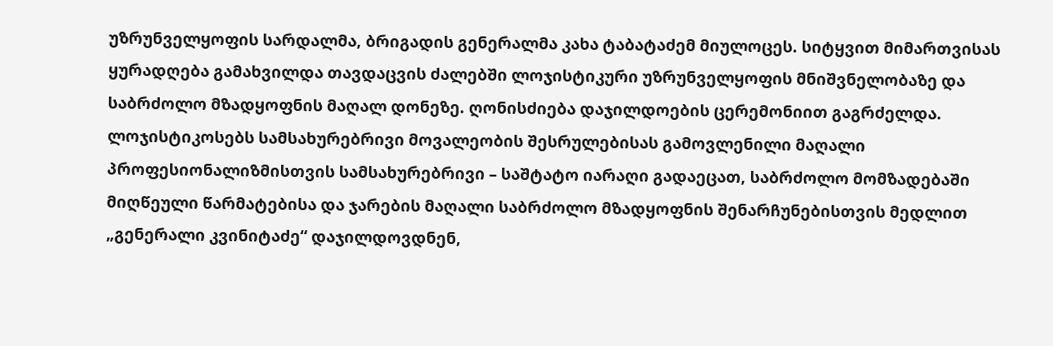უზრუნველყოფის სარდალმა, ბრიგადის გენერალმა კახა ტაბატაძემ მიულოცეს. სიტყვით მიმართვისას ყურადღება გამახვილდა თავდაცვის ძალებში ლოჯისტიკური უზრუნველყოფის მნიშვნელობაზე და საბრძოლო მზადყოფნის მაღალ დონეზე. ღონისძიება დაჯილდოების ცერემონიით გაგრძელდა. ლოჯისტიკოსებს სამსახურებრივი მოვალეობის შესრულებისას გამოვლენილი მაღალი პროფესიონალიზმისთვის სამსახურებრივი – საშტატო იარაღი გადაეცათ, საბრძოლო მომზადებაში მიღწეული წარმატებისა და ჯარების მაღალი საბრძოლო მზადყოფნის შენარჩუნებისთვის მედლით „გენერალი კვინიტაძე“ დაჯილდოვდნენ,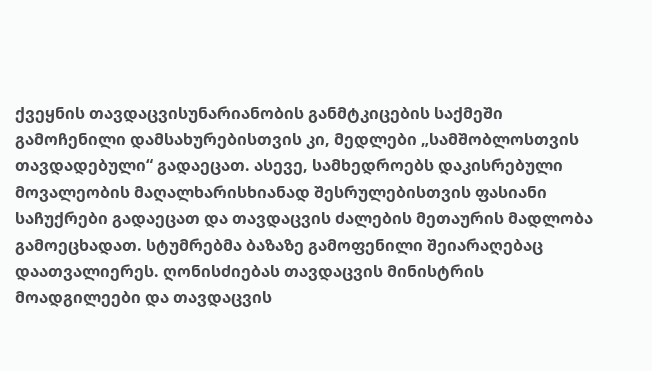ქვეყნის თავდაცვისუნარიანობის განმტკიცების საქმეში გამოჩენილი დამსახურებისთვის კი, მედლები „სამშობლოსთვის თავდადებული“ გადაეცათ. ასევე, სამხედროებს დაკისრებული მოვალეობის მაღალხარისხიანად შესრულებისთვის ფასიანი საჩუქრები გადაეცათ და თავდაცვის ძალების მეთაურის მადლობა გამოეცხადათ. სტუმრებმა ბაზაზე გამოფენილი შეიარაღებაც დაათვალიერეს. ღონისძიებას თავდაცვის მინისტრის მოადგილეები და თავდაცვის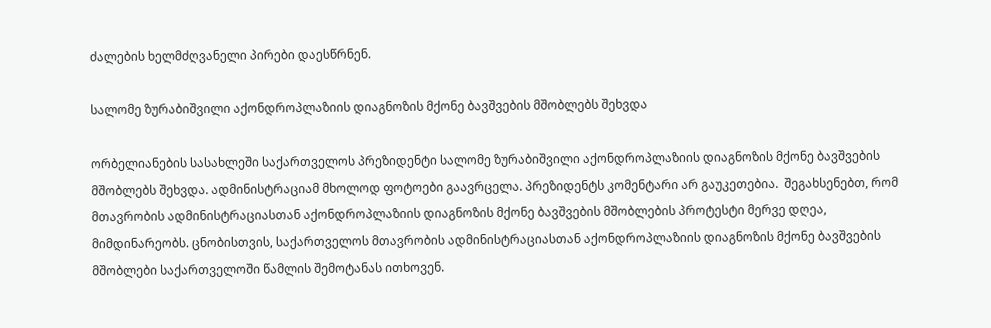ძალების ხელმძღვანელი პირები დაესწრნენ.

სალომე ზურაბიშვილი აქონდროპლაზიის დიაგნოზის მქონე ბავშვების მშობლებს შეხვდა

ორბელიანების სასახლეში საქართველოს პრეზიდენტი სალომე ზურაბიშვილი აქონდროპლაზიის დიაგნოზის მქონე ბავშვების მშობლებს შეხვდა. ადმინისტრაციამ მხოლოდ ფოტოები გაავრცელა. პრეზიდენტს კომენტარი არ გაუკეთებია.  შეგახსენებთ, რომ მთავრობის ადმინისტრაციასთან აქონდროპლაზიის დიაგნოზის მქონე ბავშვების მშობლების პროტესტი მერვე დღეა, მიმდინარეობს. ცნობისთვის, საქართველოს მთავრობის ადმინისტრაციასთან აქონდროპლაზიის დიაგნოზის მქონე ბავშვების მშობლები საქართველოში წამლის შემოტანას ითხოვენ.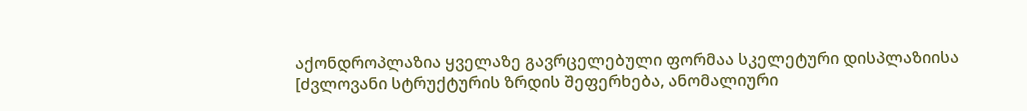აქონდროპლაზია ყველაზე გავრცელებული ფორმაა სკელეტური დისპლაზიისა [ძვლოვანი სტრუქტურის ზრდის შეფერხება, ანომალიური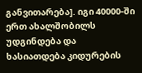განვითარება]. იგი 40000-ში ერთ ახალშობილს უდგინდება და ხასიათდება კიდურების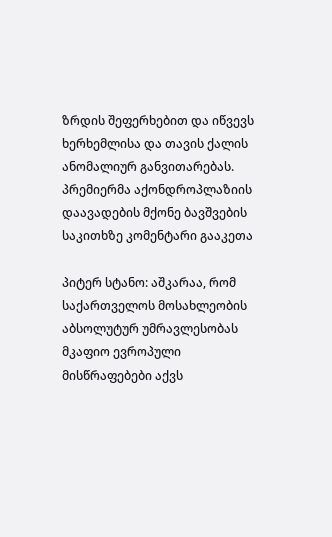ზრდის შეფერხებით და იწვევს ხერხემლისა და თავის ქალის ანომალიურ განვითარებას. პრემიერმა აქონდროპლაზიის დაავადების მქონე ბავშვების საკითხზე კომენტარი გააკეთა

პიტერ სტანო: აშკარაა, რომ საქართველოს მოსახლეობის აბსოლუტურ უმრავლესობას მკაფიო ევროპული მისწრაფებები აქვს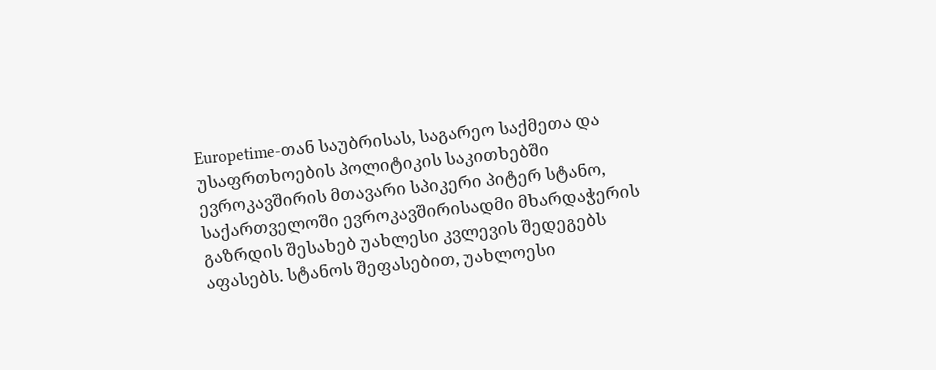Europetime-თან საუბრისას, საგარეო საქმეთა და უსაფრთხოების პოლიტიკის საკითხებში ევროკავშირის მთავარი სპიკერი პიტერ სტანო, საქართველოში ევროკავშირისადმი მხარდაჭერის გაზრდის შესახებ უახლესი კვლევის შედეგებს აფასებს. სტანოს შეფასებით, უახლოესი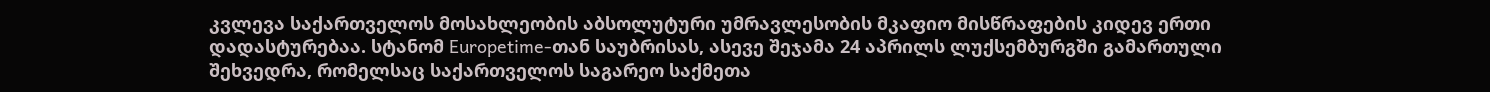კვლევა საქართველოს მოსახლეობის აბსოლუტური უმრავლესობის მკაფიო მისწრაფების კიდევ ერთი  დადასტურებაა. სტანომ Europetime-თან საუბრისას, ასევე შეჯამა 24 აპრილს ლუქსემბურგში გამართული შეხვედრა, რომელსაც საქართველოს საგარეო საქმეთა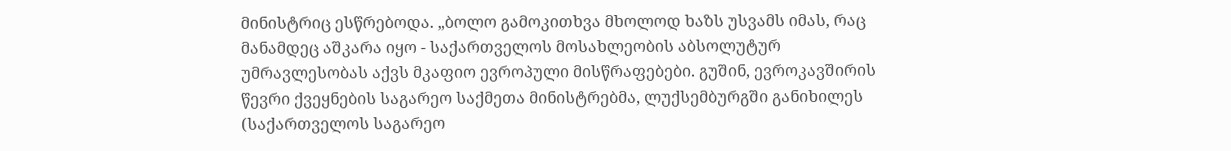მინისტრიც ესწრებოდა. „ბოლო გამოკითხვა მხოლოდ ხაზს უსვამს იმას, რაც მანამდეც აშკარა იყო - საქართველოს მოსახლეობის აბსოლუტურ უმრავლესობას აქვს მკაფიო ევროპული მისწრაფებები. გუშინ, ევროკავშირის წევრი ქვეყნების საგარეო საქმეთა მინისტრებმა, ლუქსემბურგში განიხილეს (საქართველოს საგარეო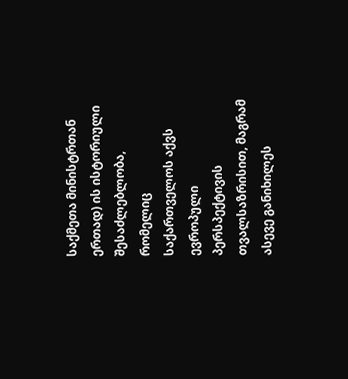საქმეთა მინისტრთან ერთად) ის ისტორიული შესაძლებლობა, რომელიც საქართველოს აქვს ევროპული პერსპექტივის თვალსაზრისით, მაგრამ ასევე განიხილეს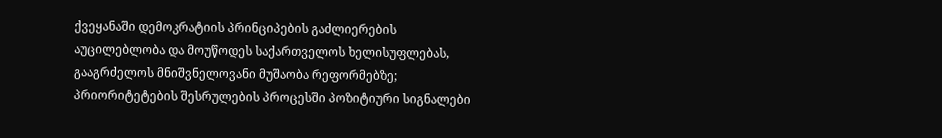ქვეყანაში დემოკრატიის პრინციპების გაძლიერების აუცილებლობა და მოუწოდეს საქართველოს ხელისუფლებას, გააგრძელოს მნიშვნელოვანი მუშაობა რეფორმებზე; პრიორიტეტების შესრულების პროცესში პოზიტიური სიგნალები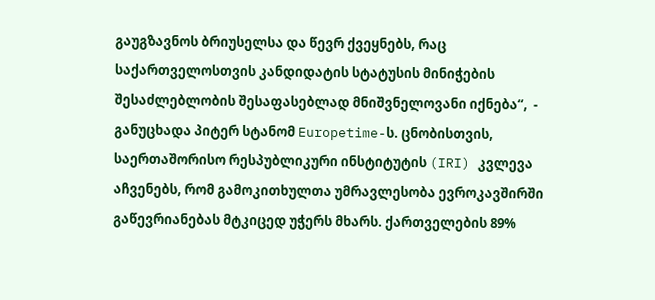გაუგზავნოს ბრიუსელსა და წევრ ქვეყნებს, რაც საქართველოსთვის კანდიდატის სტატუსის მინიჭების შესაძლებლობის შესაფასებლად მნიშვნელოვანი იქნება“,  - განუცხადა პიტერ სტანომ Europetime-ს. ცნობისთვის, საერთაშორისო რესპუბლიკური ინსტიტუტის (IRI) კვლევა აჩვენებს, რომ გამოკითხულთა უმრავლესობა ევროკავშირში გაწევრიანებას მტკიცედ უჭერს მხარს. ქართველების 89%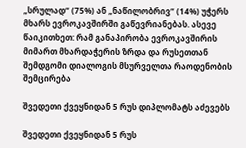„სრულად“ (75%) ან „ნაწილობრივ“ (14%) უჭერს მხარს ევროკავშირში გაწევრიანებას. ასევე წაიკითხეთ: რამ განაპირობა ევროკავშირის მიმართ მხარდაჭერის ზრდა და რუსეთთან შემდგომი დიალოგის მსურველთა რაოდენობის შემცირება

შვედეთი ქვეყნიდან 5 რუს დიპლომატს აძევებს

შვედეთი ქვეყნიდან 5 რუს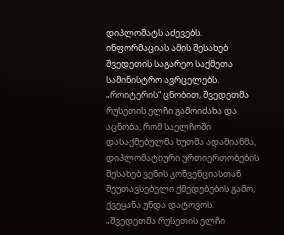დიპლომატს აძევებს. ინფორმაციას ამის შესახებ შვედეთის საგარეო საქმეთა სამინისტრო ავრცელებს. „როიტერის“ ცნობით, შვედეთმა რუსეთის ელჩი გამოიძახა და აცნობა, რომ საელჩოში დასაქმებულმა ხუთმა ადამიანმა, დიპლომატიური ურთიერთობების შესახებ ვენის კონვენციასთან შეუთავსებელი ქმედებების გამო, ქვეყანა უნდა დატოვოს. „შვედეთმა რუსეთის ელჩი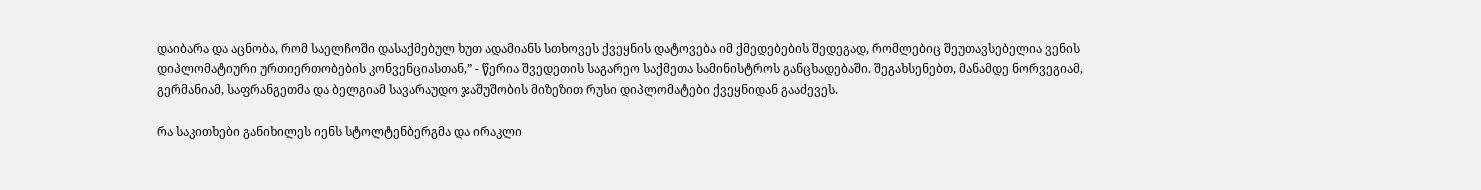დაიბარა და აცნობა, რომ საელჩოში დასაქმებულ ხუთ ადამიანს სთხოვეს ქვეყნის დატოვება იმ ქმედებების შედეგად, რომლებიც შეუთავსებელია ვენის დიპლომატიური ურთიერთობების კონვენციასთან,” - წერია შვედეთის საგარეო საქმეთა სამინისტროს განცხადებაში. შეგახსენებთ, მანამდე ნორვეგიამ, გერმანიამ, საფრანგეთმა და ბელგიამ სავარაუდო ჯაშუშობის მიზეზით რუსი დიპლომატები ქვეყნიდან გააძევეს.

რა საკითხები განიხილეს იენს სტოლტენბერგმა და ირაკლი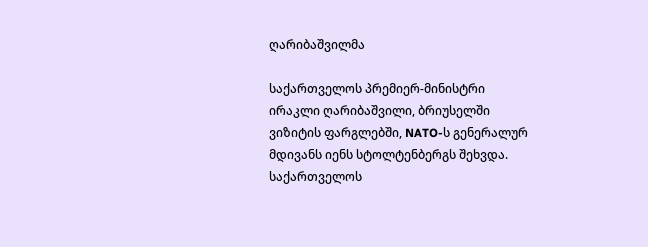ღარიბაშვილმა

საქართველოს პრემიერ-მინისტრი ირაკლი ღარიბაშვილი, ბრიუსელში ვიზიტის ფარგლებში, NATO-ს გენერალურ მდივანს იენს სტოლტენბერგს შეხვდა. საქართველოს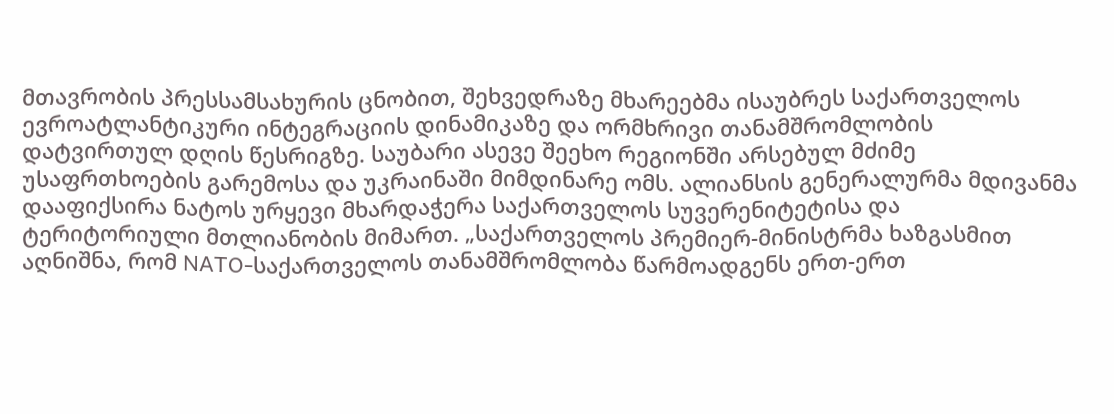მთავრობის პრესსამსახურის ცნობით, შეხვედრაზე მხარეებმა ისაუბრეს საქართველოს ევროატლანტიკური ინტეგრაციის დინამიკაზე და ორმხრივი თანამშრომლობის დატვირთულ დღის წესრიგზე. საუბარი ასევე შეეხო რეგიონში არსებულ მძიმე უსაფრთხოების გარემოსა და უკრაინაში მიმდინარე ომს. ალიანსის გენერალურმა მდივანმა დააფიქსირა ნატოს ურყევი მხარდაჭერა საქართველოს სუვერენიტეტისა და ტერიტორიული მთლიანობის მიმართ. „საქართველოს პრემიერ-მინისტრმა ხაზგასმით აღნიშნა, რომ NATO-საქართველოს თანამშრომლობა წარმოადგენს ერთ-ერთ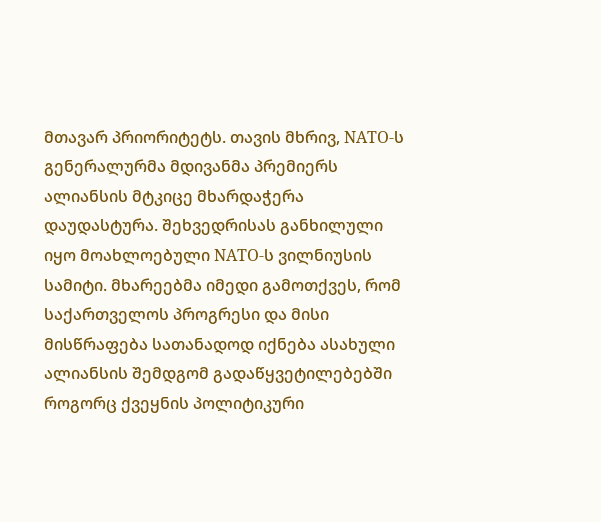მთავარ პრიორიტეტს. თავის მხრივ, NATO-ს გენერალურმა მდივანმა პრემიერს ალიანსის მტკიცე მხარდაჭერა დაუდასტურა. შეხვედრისას განხილული იყო მოახლოებული NATO-ს ვილნიუსის სამიტი. მხარეებმა იმედი გამოთქვეს, რომ საქართველოს პროგრესი და მისი მისწრაფება სათანადოდ იქნება ასახული ალიანსის შემდგომ გადაწყვეტილებებში როგორც ქვეყნის პოლიტიკური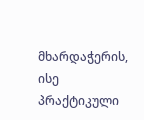მხარდაჭერის, ისე პრაქტიკული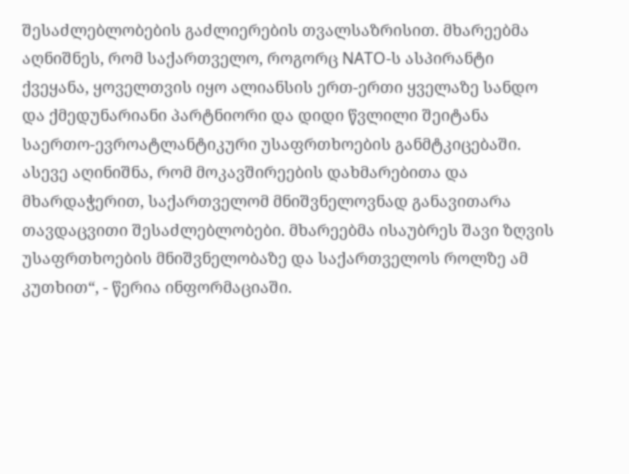შესაძლებლობების გაძლიერების თვალსაზრისით. მხარეებმა აღნიშნეს, რომ საქართველო, როგორც NATO-ს ასპირანტი ქვეყანა, ყოველთვის იყო ალიანსის ერთ-ერთი ყველაზე სანდო და ქმედუნარიანი პარტნიორი და დიდი წვლილი შეიტანა საერთო-ევროატლანტიკური უსაფრთხოების განმტკიცებაში. ასევე აღინიშნა, რომ მოკავშირეების დახმარებითა და მხარდაჭერით, საქართველომ მნიშვნელოვნად განავითარა თავდაცვითი შესაძლებლობები. მხარეებმა ისაუბრეს შავი ზღვის უსაფრთხოების მნიშვნელობაზე და საქართველოს როლზე ამ კუთხით“, - წერია ინფორმაციაში.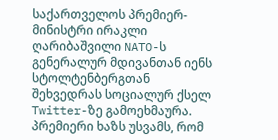საქართველოს პრემიერ-მინისტრი ირაკლი ღარიბაშვილი NATO-ს გენერალურ მდივანთან იენს სტოლტენბერგთან შეხვედრას სოციალურ ქსელ Twitter-ზე გამოეხმაურა.    პრემიერი ხაზს უსვამს, რომ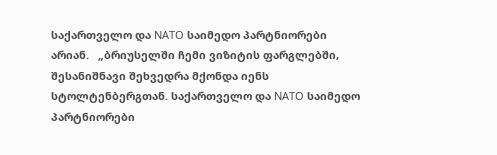საქართველო და NATO საიმედო პარტნიორები არიან.   „ბრიუსელში ჩემი ვიზიტის ფარგლებში, შესანიშნავი შეხვედრა მქონდა იენს სტოლტენბერგთან. საქართველო და NATO საიმედო პარტნიორები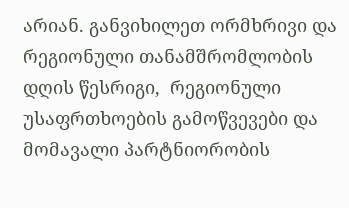არიან. განვიხილეთ ორმხრივი და რეგიონული თანამშრომლობის დღის წესრიგი,  რეგიონული უსაფრთხოების გამოწვევები და მომავალი პარტნიორობის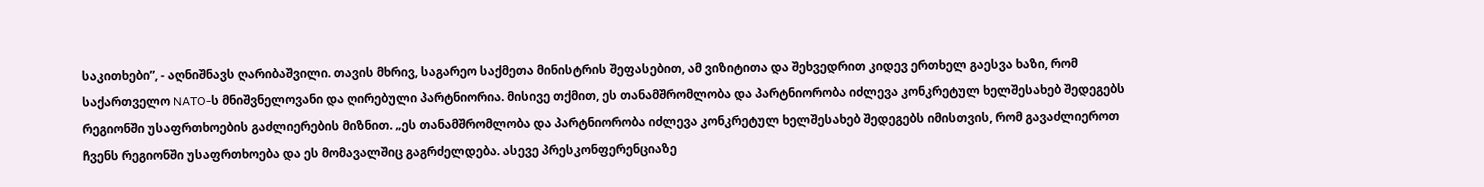საკითხები”, - აღნიშნავს ღარიბაშვილი. თავის მხრივ, საგარეო საქმეთა მინისტრის შეფასებით, ამ ვიზიტითა და შეხვედრით კიდევ ერთხელ გაესვა ხაზი, რომ საქართველო NATO-ს მნიშვნელოვანი და ღირებული პარტნიორია. მისივე თქმით, ეს თანამშრომლობა და პარტნიორობა იძლევა კონკრეტულ ხელშესახებ შედეგებს რეგიონში უსაფრთხოების გაძლიერების მიზნით. „ეს თანამშრომლობა და პარტნიორობა იძლევა კონკრეტულ ხელშესახებ შედეგებს იმისთვის, რომ გავაძლიეროთ ჩვენს რეგიონში უსაფრთხოება და ეს მომავალშიც გაგრძელდება. ასევე პრესკონფერენციაზე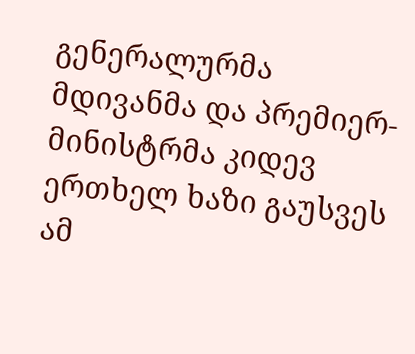გენერალურმა მდივანმა და პრემიერ-მინისტრმა კიდევ ერთხელ ხაზი გაუსვეს ამ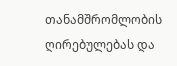თანამშრომლობის ღირებულებას და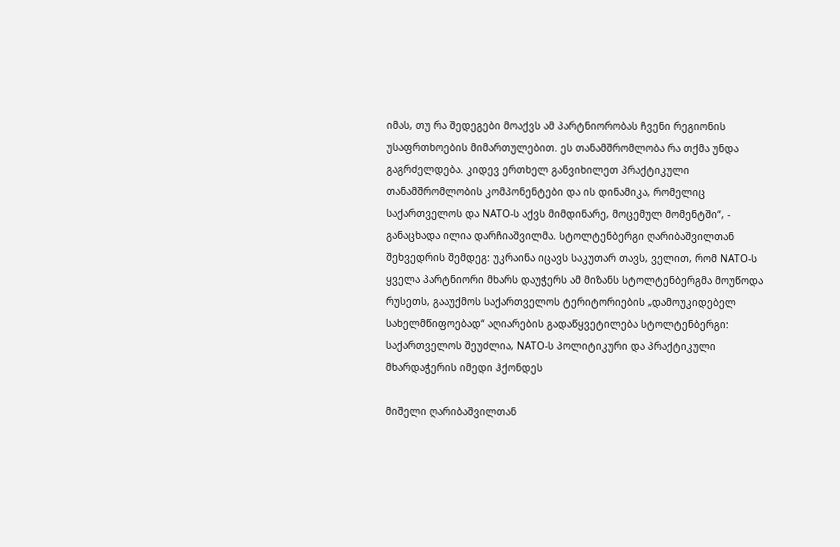იმას, თუ რა შედეგები მოაქვს ამ პარტნიორობას ჩვენი რეგიონის უსაფრთხოების მიმართულებით. ეს თანამშრომლობა რა თქმა უნდა გაგრძელდება. კიდევ ერთხელ განვიხილეთ პრაქტიკული თანამშრომლობის კომპონენტები და ის დინამიკა, რომელიც საქართველოს და NATO-ს აქვს მიმდინარე, მოცემულ მომენტში“, - განაცხადა ილია დარჩიაშვილმა. სტოლტენბერგი ღარიბაშვილთან შეხვედრის შემდეგ: უკრაინა იცავს საკუთარ თავს, ველით, რომ NATO-ს ყველა პარტნიორი მხარს დაუჭერს ამ მიზანს სტოლტენბერგმა მოუწოდა რუსეთს, გააუქმოს საქართველოს ტერიტორიების „დამოუკიდებელ სახელმწიფოებად“ აღიარების გადაწყვეტილება სტოლტენბერგი: საქართველოს შეუძლია, NATO-ს პოლიტიკური და პრაქტიკული მხარდაჭერის იმედი ჰქონდეს

მიშელი ღარიბაშვილთან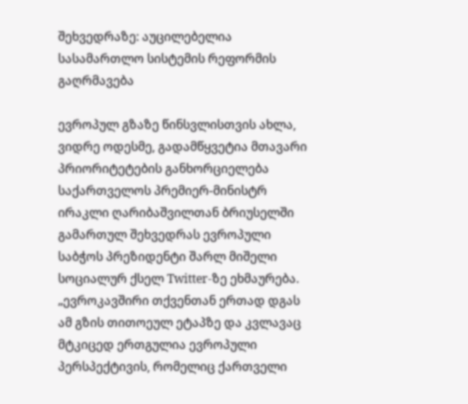შეხვედრაზე: აუცილებელია სასამართლო სისტემის რეფორმის გაღრმავება

ევროპულ გზაზე წინსვლისთვის ახლა, ვიდრე ოდესმე, გადამწყვეტია მთავარი პრიორიტეტების განხორციელება საქართველოს პრემიერ-მინისტრ ირაკლი ღარიბაშვილთან ბრიუსელში გამართულ შეხვედრას ევროპული საბჭოს პრეზიდენტი შარლ მიშელი სოციალურ ქსელ Twitter-ზე ეხმაურება. „ევროკავშირი თქვენთან ერთად დგას ამ გზის თითოეულ ეტაპზე და კვლავაც მტკიცედ ერთგულია ევროპული პერსპექტივის, რომელიც ქართველი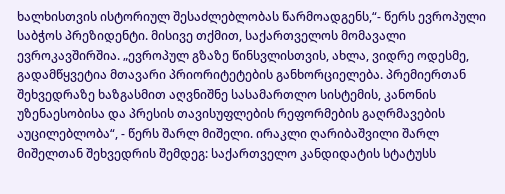ხალხისთვის ისტორიულ შესაძლებლობას წარმოადგენს,“- წერს ევროპული საბჭოს პრეზიდენტი. მისივე თქმით, საქართველოს მომავალი ევროკავშირშია. „ევროპულ გზაზე წინსვლისთვის, ახლა, ვიდრე ოდესმე, გადამწყვეტია მთავარი პრიორიტეტების განხორციელება. პრემიერთან შეხვედრაზე ხაზგასმით აღვნიშნე სასამართლო სისტემის, კანონის უზენაესობისა და პრესის თავისუფლების რეფორმების გაღრმავების აუცილებლობა“, - წერს შარლ მიშელი. ირაკლი ღარიბაშვილი შარლ მიშელთან შეხვედრის შემდეგ: საქართველო კანდიდატის სტატუსს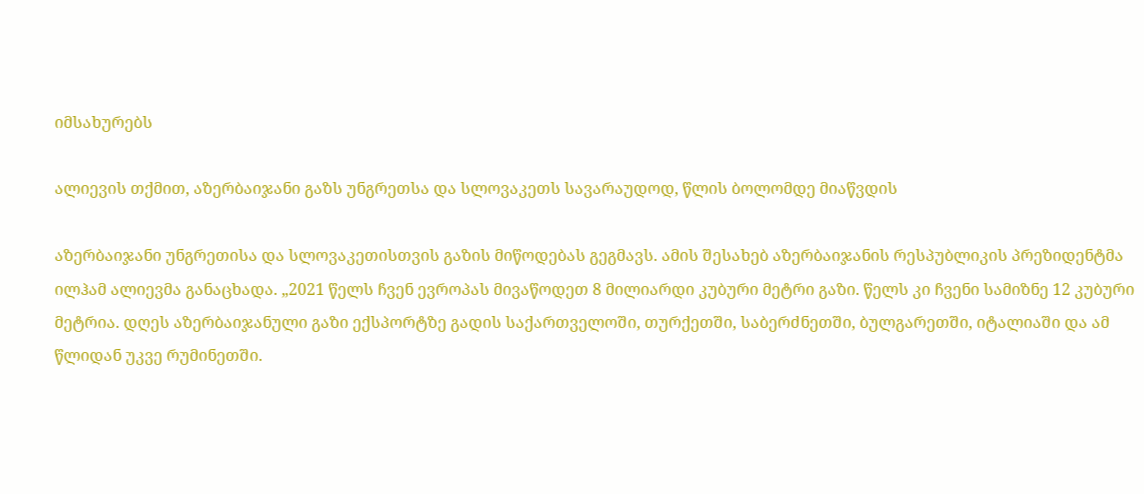იმსახურებს

ალიევის თქმით, აზერბაიჯანი გაზს უნგრეთსა და სლოვაკეთს სავარაუდოდ, წლის ბოლომდე მიაწვდის

აზერბაიჯანი უნგრეთისა და სლოვაკეთისთვის გაზის მიწოდებას გეგმავს. ამის შესახებ აზერბაიჯანის რესპუბლიკის პრეზიდენტმა ილჰამ ალიევმა განაცხადა. „2021 წელს ჩვენ ევროპას მივაწოდეთ 8 მილიარდი კუბური მეტრი გაზი. წელს კი ჩვენი სამიზნე 12 კუბური მეტრია. დღეს აზერბაიჯანული გაზი ექსპორტზე გადის საქართველოში, თურქეთში, საბერძნეთში, ბულგარეთში, იტალიაში და ამ წლიდან უკვე რუმინეთში.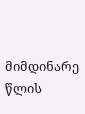მიმდინარე წლის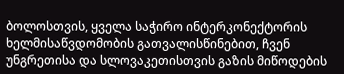ბოლოსთვის, ყველა საჭირო ინტერკონექტორის ხელმისაწვდომობის გათვალისწინებით, ჩვენ უნგრეთისა და სლოვაკეთისთვის გაზის მიწოდების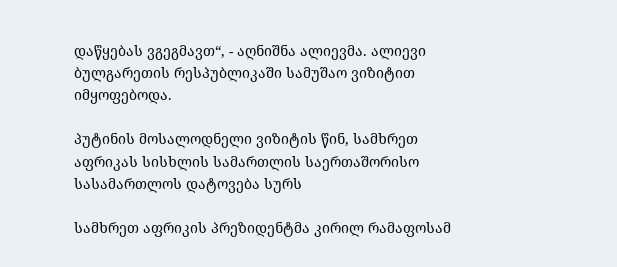დაწყებას ვგეგმავთ“, - აღნიშნა ალიევმა. ალიევი ბულგარეთის რესპუბლიკაში სამუშაო ვიზიტით იმყოფებოდა.

პუტინის მოსალოდნელი ვიზიტის წინ, სამხრეთ აფრიკას სისხლის სამართლის საერთაშორისო სასამართლოს დატოვება სურს

სამხრეთ აფრიკის პრეზიდენტმა კირილ რამაფოსამ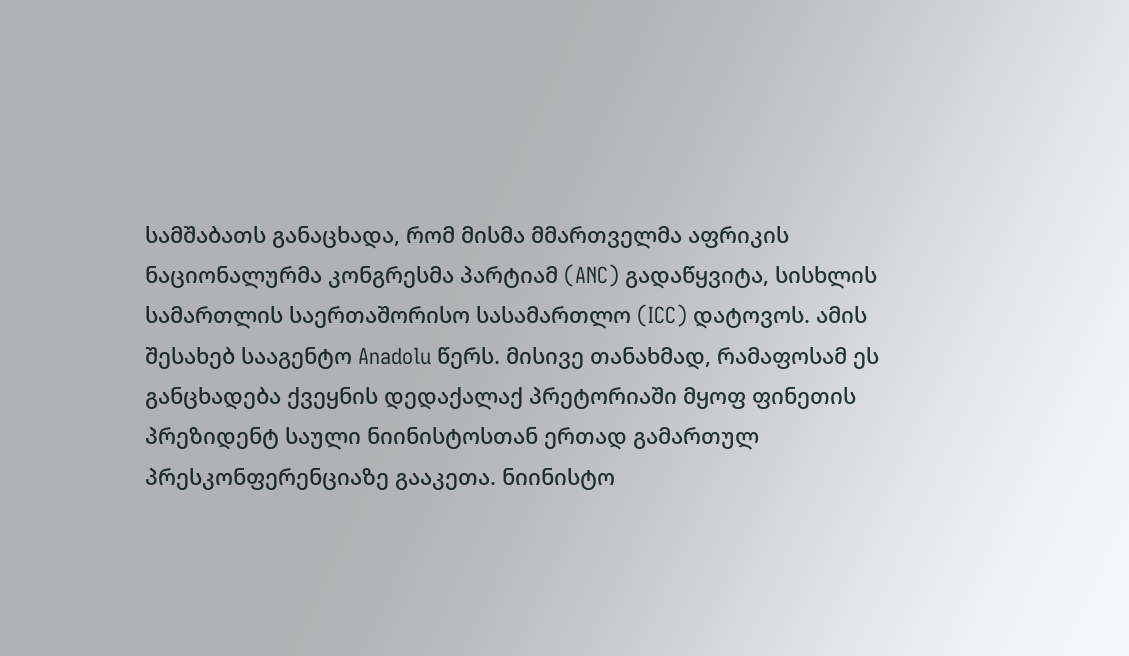სამშაბათს განაცხადა, რომ მისმა მმართველმა აფრიკის ნაციონალურმა კონგრესმა პარტიამ (ANC) გადაწყვიტა, სისხლის სამართლის საერთაშორისო სასამართლო (ICC) დატოვოს. ამის შესახებ სააგენტო Anadolu წერს. მისივე თანახმად, რამაფოსამ ეს განცხადება ქვეყნის დედაქალაქ პრეტორიაში მყოფ ფინეთის პრეზიდენტ საული ნიინისტოსთან ერთად გამართულ პრესკონფერენციაზე გააკეთა. ნიინისტო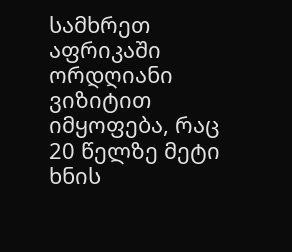სამხრეთ აფრიკაში ორდღიანი ვიზიტით იმყოფება, რაც 20 წელზე მეტი ხნის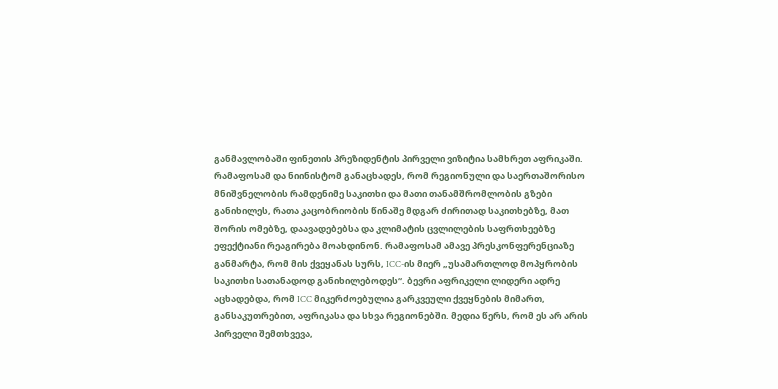განმავლობაში ფინეთის პრეზიდენტის პირველი ვიზიტია სამხრეთ აფრიკაში. რამაფოსამ და ნიინისტომ განაცხადეს, რომ რეგიონული და საერთაშორისო მნიშვნელობის რამდენიმე საკითხი და მათი თანამშრომლობის გზები განიხილეს, რათა კაცობრიობის წინაშე მდგარ ძირითად საკითხებზე, მათ შორის ომებზე, დაავადებებსა და კლიმატის ცვლილების საფრთხეებზე ეფექტიანი რეაგირება მოახდინონ. რამაფოსამ ამავე პრესკონფერენციაზე განმარტა, რომ მის ქვეყანას სურს, ICC-ის მიერ „უსამართლოდ მოპყრობის საკითხი სათანადოდ განიხილებოდეს“. ბევრი აფრიკელი ლიდერი ადრე აცხადებდა, რომ ICC მიკერძოებულია გარკვეული ქვეყნების მიმართ, განსაკუთრებით, აფრიკასა და სხვა რეგიონებში. მედია წერს, რომ ეს არ არის პირველი შემთხვევა,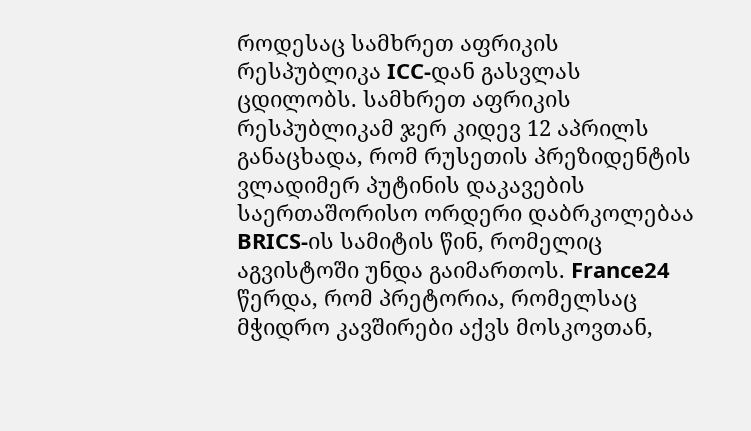როდესაც სამხრეთ აფრიკის რესპუბლიკა ICC-დან გასვლას ცდილობს. სამხრეთ აფრიკის რესპუბლიკამ ჯერ კიდევ 12 აპრილს განაცხადა, რომ რუსეთის პრეზიდენტის ვლადიმერ პუტინის დაკავების საერთაშორისო ორდერი დაბრკოლებაა BRICS-ის სამიტის წინ, რომელიც აგვისტოში უნდა გაიმართოს. France24 წერდა, რომ პრეტორია, რომელსაც მჭიდრო კავშირები აქვს მოსკოვთან,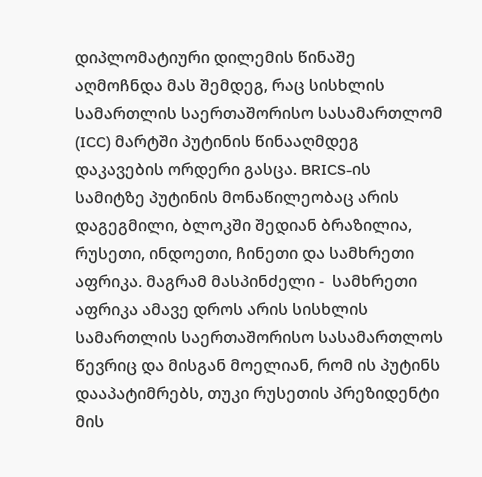დიპლომატიური დილემის წინაშე აღმოჩნდა მას შემდეგ, რაც სისხლის სამართლის საერთაშორისო სასამართლომ (ICC) მარტში პუტინის წინააღმდეგ დაკავების ორდერი გასცა. BRICS-ის სამიტზე პუტინის მონაწილეობაც არის დაგეგმილი, ბლოკში შედიან ბრაზილია, რუსეთი, ინდოეთი, ჩინეთი და სამხრეთი აფრიკა. მაგრამ მასპინძელი -  სამხრეთი აფრიკა ამავე დროს არის სისხლის სამართლის საერთაშორისო სასამართლოს წევრიც და მისგან მოელიან, რომ ის პუტინს დააპატიმრებს, თუკი რუსეთის პრეზიდენტი მის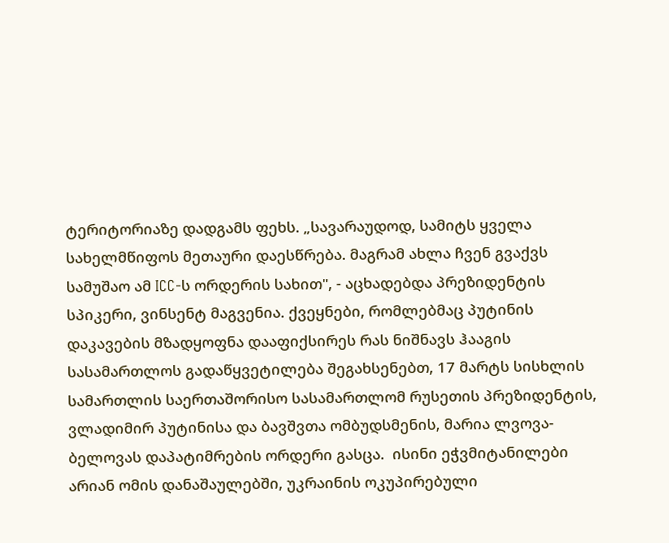ტერიტორიაზე დადგამს ფეხს. „სავარაუდოდ, სამიტს ყველა სახელმწიფოს მეთაური დაესწრება. მაგრამ ახლა ჩვენ გვაქვს სამუშაო ამ ICC-ს ორდერის სახით", - აცხადებდა პრეზიდენტის სპიკერი, ვინსენტ მაგვენია. ქვეყნები, რომლებმაც პუტინის დაკავების მზადყოფნა დააფიქსირეს რას ნიშნავს ჰააგის სასამართლოს გადაწყვეტილება შეგახსენებთ, 17 მარტს სისხლის სამართლის საერთაშორისო სასამართლომ რუსეთის პრეზიდენტის, ვლადიმირ პუტინისა და ბავშვთა ომბუდსმენის, მარია ლვოვა-ბელოვას დაპატიმრების ორდერი გასცა.  ისინი ეჭვმიტანილები არიან ომის დანაშაულებში, უკრაინის ოკუპირებული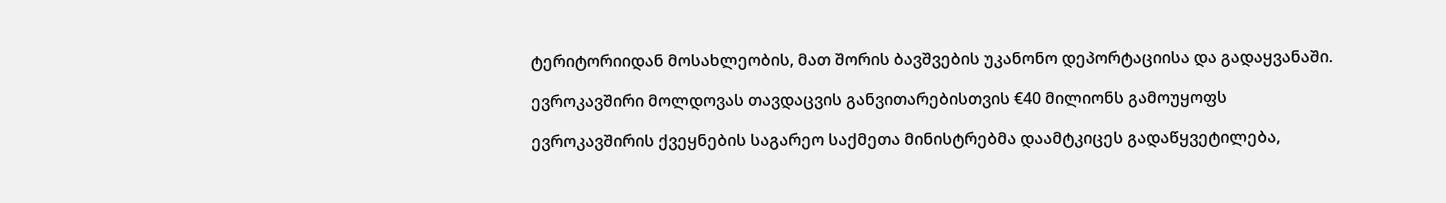ტერიტორიიდან მოსახლეობის, მათ შორის ბავშვების უკანონო დეპორტაციისა და გადაყვანაში.

ევროკავშირი მოლდოვას თავდაცვის განვითარებისთვის €40 მილიონს გამოუყოფს

ევროკავშირის ქვეყნების საგარეო საქმეთა მინისტრებმა დაამტკიცეს გადაწყვეტილება,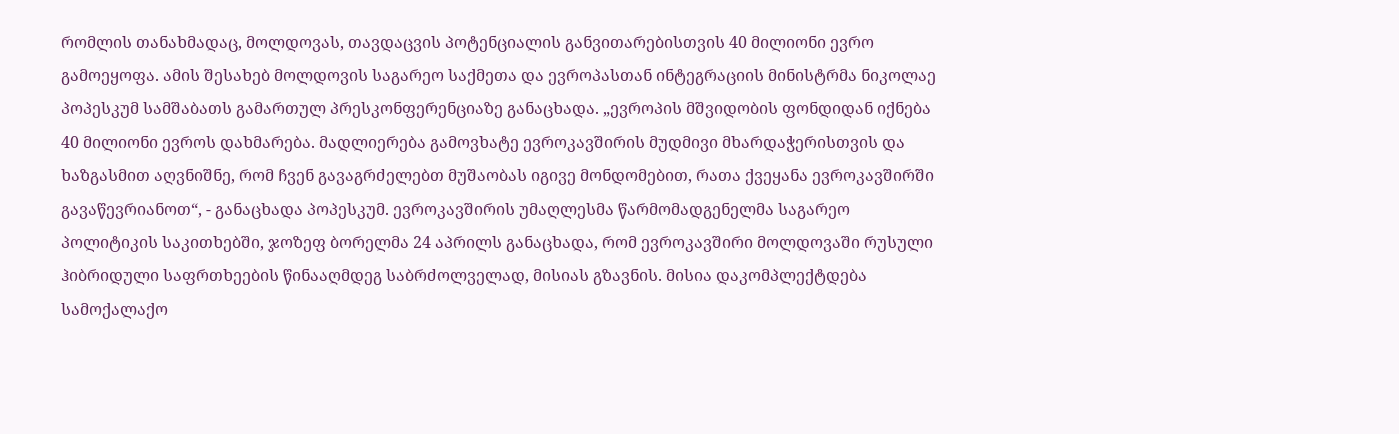რომლის თანახმადაც, მოლდოვას, თავდაცვის პოტენციალის განვითარებისთვის 40 მილიონი ევრო გამოეყოფა. ამის შესახებ მოლდოვის საგარეო საქმეთა და ევროპასთან ინტეგრაციის მინისტრმა ნიკოლაე პოპესკუმ სამშაბათს გამართულ პრესკონფერენციაზე განაცხადა. „ევროპის მშვიდობის ფონდიდან იქნება 40 მილიონი ევროს დახმარება. მადლიერება გამოვხატე ევროკავშირის მუდმივი მხარდაჭერისთვის და ხაზგასმით აღვნიშნე, რომ ჩვენ გავაგრძელებთ მუშაობას იგივე მონდომებით, რათა ქვეყანა ევროკავშირში გავაწევრიანოთ“, - განაცხადა პოპესკუმ. ევროკავშირის უმაღლესმა წარმომადგენელმა საგარეო პოლიტიკის საკითხებში, ჯოზეფ ბორელმა 24 აპრილს განაცხადა, რომ ევროკავშირი მოლდოვაში რუსული ჰიბრიდული საფრთხეების წინააღმდეგ საბრძოლველად, მისიას გზავნის. მისია დაკომპლექტდება სამოქალაქო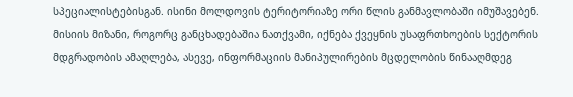სპეციალისტებისგან. ისინი მოლდოვის ტერიტორიაზე ორი წლის განმავლობაში იმუშავებენ. მისიის მიზანი, როგორც განცხადებაშია ნათქვამი, იქნება ქვეყნის უსაფრთხოების სექტორის მდგრადობის ამაღლება, ასევე, ინფორმაციის მანიპულირების მცდელობის წინააღმდეგ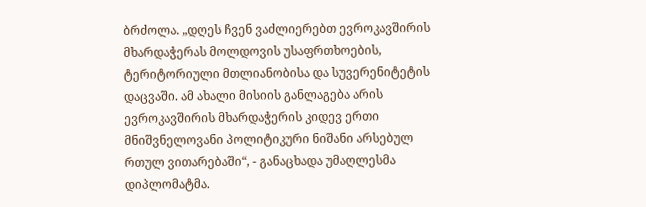ბრძოლა. „დღეს ჩვენ ვაძლიერებთ ევროკავშირის მხარდაჭერას მოლდოვის უსაფრთხოების, ტერიტორიული მთლიანობისა და სუვერენიტეტის დაცვაში. ამ ახალი მისიის განლაგება არის ევროკავშირის მხარდაჭერის კიდევ ერთი მნიშვნელოვანი პოლიტიკური ნიშანი არსებულ რთულ ვითარებაში“, - განაცხადა უმაღლესმა დიპლომატმა.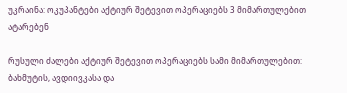უკრაინა: ოკუპანტები აქტიურ შეტევით ოპერაციებს 3 მიმართულებით ატარებენ

რუსული ძალები აქტიურ შეტევით ოპერაციებს სამი მიმართულებით: ბახმუტის, ავდიივკასა და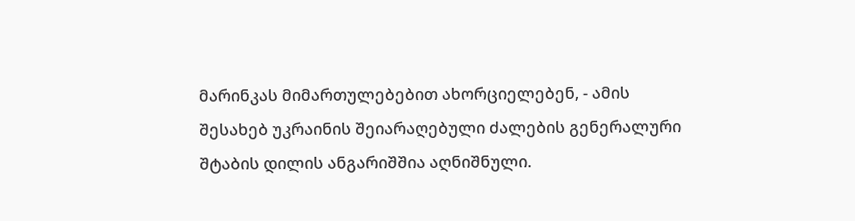მარინკას მიმართულებებით ახორციელებენ, - ამის შესახებ უკრაინის შეიარაღებული ძალების გენერალური შტაბის დილის ანგარიშშია აღნიშნული.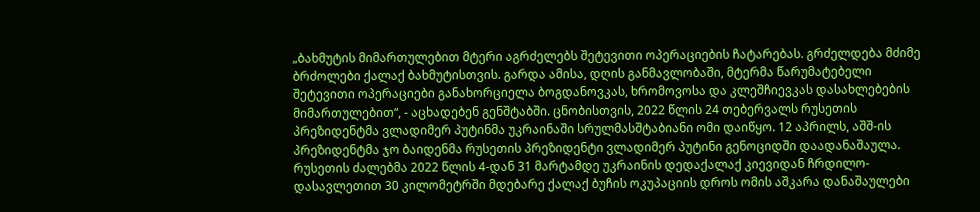„ბახმუტის მიმართულებით მტერი აგრძელებს შეტევითი ოპერაციების ჩატარებას. გრძელდება მძიმე ბრძოლები ქალაქ ბახმუტისთვის. გარდა ამისა, დღის განმავლობაში, მტერმა წარუმატებელი შეტევითი ოპერაციები განახორციელა ბოგდანოვკას, ხრომოვოსა და კლეშჩიევკას დასახლებების მიმართულებით“, - აცხადებენ გენშტაბში. ცნობისთვის, 2022 წლის 24 თებერვალს რუსეთის პრეზიდენტმა ვლადიმერ პუტინმა უკრაინაში სრულმასშტაბიანი ომი დაიწყო. 12 აპრილს, აშშ-ის პრეზიდენტმა ჯო ბაიდენმა რუსეთის პრეზიდენტი ვლადიმერ პუტინი გენოციდში დაადანაშაულა.  რუსეთის ძალებმა 2022 წლის 4-დან 31 მარტამდე უკრაინის დედაქალაქ კიევიდან ჩრდილო-დასავლეთით 30 კილომეტრში მდებარე ქალაქ ბუჩის ოკუპაციის დროს ომის აშკარა დანაშაულები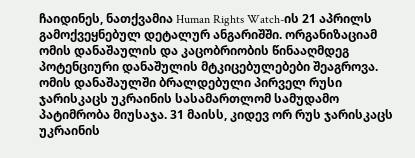ჩაიდინეს, ნათქვამია Human Rights Watch-ის 21 აპრილს გამოქვეყნებულ დეტალურ ანგარიშში. ორგანიზაციამ ომის დანაშაულის და კაცობრიობის წინააღმდეგ პოტენციური დანაშულის მტკიცებულებები შეაგროვა. ომის დანაშაულში ბრალდებული პირველ რუსი ჯარისკაცს უკრაინის სასამართლომ სამუდამო პატიმრობა მიუსაჯა. 31 მაისს, კიდევ ორ რუს ჯარისკაცს უკრაინის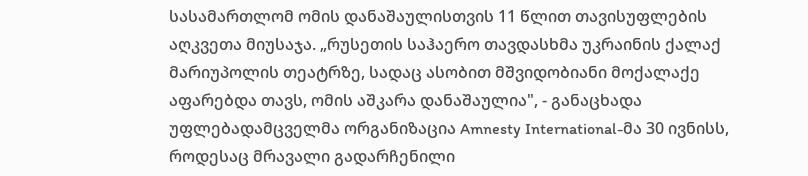სასამართლომ ომის დანაშაულისთვის 11 წლით თავისუფლების აღკვეთა მიუსაჯა. „რუსეთის საჰაერო თავდასხმა უკრაინის ქალაქ მარიუპოლის თეატრზე, სადაც ასობით მშვიდობიანი მოქალაქე აფარებდა თავს, ომის აშკარა დანაშაულია", - განაცხადა უფლებადამცველმა ორგანიზაცია Amnesty International-მა 30 ივნისს, როდესაც მრავალი გადარჩენილი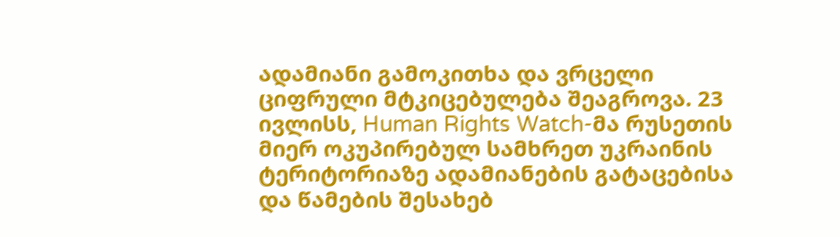ადამიანი გამოკითხა და ვრცელი ციფრული მტკიცებულება შეაგროვა. 23 ივლისს, Human Rights Watch-მა რუსეთის მიერ ოკუპირებულ სამხრეთ უკრაინის ტერიტორიაზე ადამიანების გატაცებისა და წამების შესახებ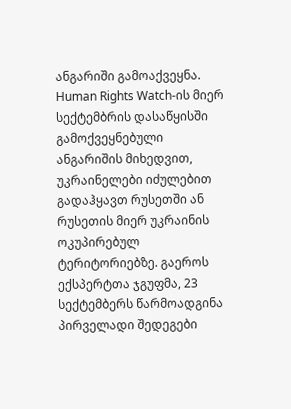ანგარიში გამოაქვეყნა. Human Rights Watch-ის მიერ სექტემბრის დასაწყისში გამოქვეყნებული ანგარიშის მიხედვით, უკრაინელები იძულებით გადაჰყავთ რუსეთში ან რუსეთის მიერ უკრაინის ოკუპირებულ ტერიტორიებზე. გაეროს ექსპერტთა ჯგუფმა, 23 სექტემბერს წარმოადგინა პირველადი შედეგები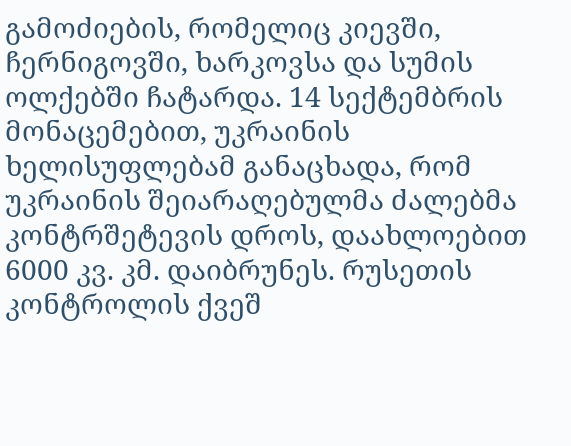გამოძიების, რომელიც კიევში, ჩერნიგოვში, ხარკოვსა და სუმის ოლქებში ჩატარდა. 14 სექტემბრის მონაცემებით, უკრაინის ხელისუფლებამ განაცხადა, რომ უკრაინის შეიარაღებულმა ძალებმა კონტრშეტევის დროს, დაახლოებით 6000 კვ. კმ. დაიბრუნეს. რუსეთის კონტროლის ქვეშ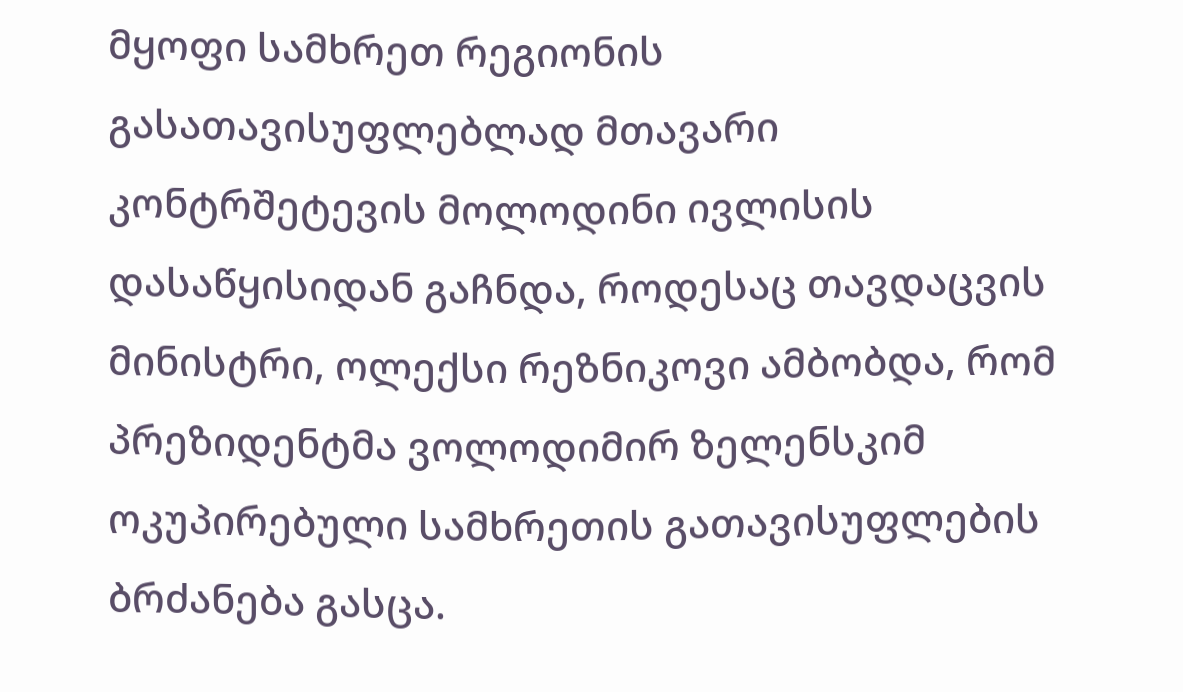მყოფი სამხრეთ რეგიონის გასათავისუფლებლად მთავარი კონტრშეტევის მოლოდინი ივლისის დასაწყისიდან გაჩნდა, როდესაც თავდაცვის მინისტრი, ოლექსი რეზნიკოვი ამბობდა, რომ პრეზიდენტმა ვოლოდიმირ ზელენსკიმ ოკუპირებული სამხრეთის გათავისუფლების ბრძანება გასცა.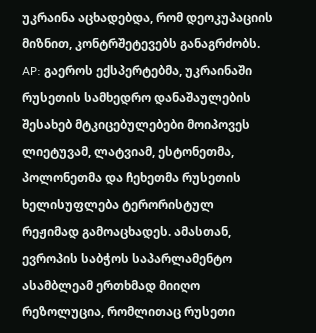უკრაინა აცხადებდა, რომ დეოკუპაციის მიზნით, კონტრშეტევებს განაგრძობს. AP: გაეროს ექსპერტებმა, უკრაინაში რუსეთის სამხედრო დანაშაულების შესახებ მტკიცებულებები მოიპოვეს ლიეტუვამ, ლატვიამ, ესტონეთმა, პოლონეთმა და ჩეხეთმა რუსეთის ხელისუფლება ტერორისტულ რეჟიმად გამოაცხადეს. ამასთან, ევროპის საბჭოს საპარლამენტო ასამბლეამ ერთხმად მიიღო რეზოლუცია, რომლითაც რუსეთი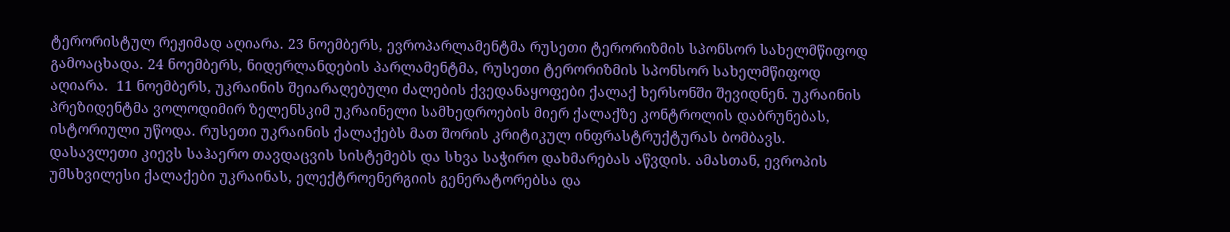ტერორისტულ რეჟიმად აღიარა. 23 ნოემბერს, ევროპარლამენტმა რუსეთი ტერორიზმის სპონსორ სახელმწიფოდ გამოაცხადა. 24 ნოემბერს, ნიდერლანდების პარლამენტმა, რუსეთი ტერორიზმის სპონსორ სახელმწიფოდ აღიარა.  11 ნოემბერს, უკრაინის შეიარაღებული ძალების ქვედანაყოფები ქალაქ ხერსონში შევიდნენ. უკრაინის პრეზიდენტმა ვოლოდიმირ ზელენსკიმ უკრაინელი სამხედროების მიერ ქალაქზე კონტროლის დაბრუნებას, ისტორიული უწოდა. რუსეთი უკრაინის ქალაქებს მათ შორის კრიტიკულ ინფრასტრუქტურას ბომბავს. დასავლეთი კიევს საჰაერო თავდაცვის სისტემებს და სხვა საჭირო დახმარებას აწვდის. ამასთან, ევროპის უმსხვილესი ქალაქები უკრაინას, ელექტროენერგიის გენერატორებსა და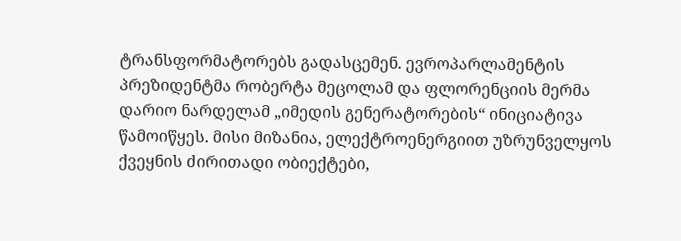ტრანსფორმატორებს გადასცემენ. ევროპარლამენტის პრეზიდენტმა რობერტა მეცოლამ და ფლორენციის მერმა დარიო ნარდელამ „იმედის გენერატორების“ ინიციატივა წამოიწყეს. მისი მიზანია, ელექტროენერგიით უზრუნველყოს ქვეყნის ძირითადი ობიექტები,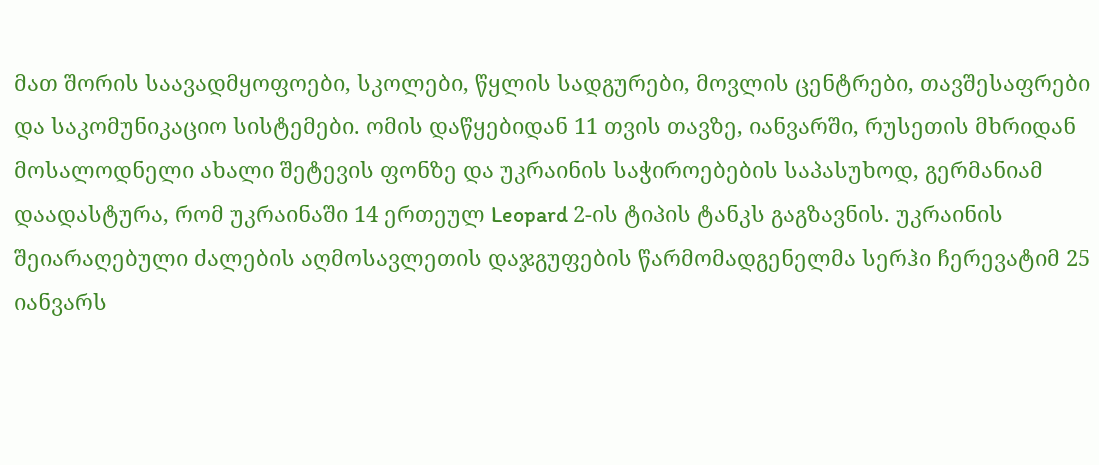მათ შორის საავადმყოფოები, სკოლები, წყლის სადგურები, მოვლის ცენტრები, თავშესაფრები და საკომუნიკაციო სისტემები. ომის დაწყებიდან 11 თვის თავზე, იანვარში, რუსეთის მხრიდან მოსალოდნელი ახალი შეტევის ფონზე და უკრაინის საჭიროებების საპასუხოდ, გერმანიამ დაადასტურა, რომ უკრაინაში 14 ერთეულ Leopard 2-ის ტიპის ტანკს გაგზავნის. უკრაინის შეიარაღებული ძალების აღმოსავლეთის დაჯგუფების წარმომადგენელმა სერჰი ჩერევატიმ 25 იანვარს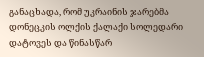განაცხადა, რომ უკრაინის ჯარებმა დონეცკის ოლქის ქალაქი სოლედარი დატოვეს და წინასწარ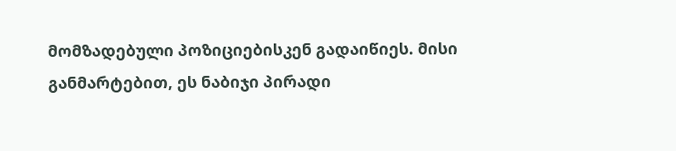მომზადებული პოზიციებისკენ გადაიწიეს. მისი განმარტებით, ეს ნაბიჯი პირადი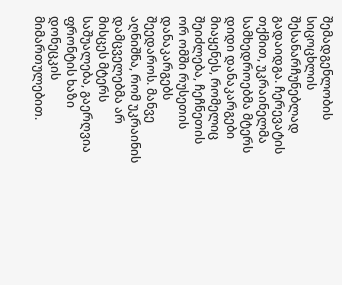შემადგენლობის სიცოცხლის შესანარჩუნებლად გადაიდგა. ჩერევატის თქმით, უკრაინელმა სამხედროებმა მტერს დიდი დანაკარგები მიაყენეს, რომელიც შეიძლება, ჩეჩნეთის ორ ომში რუსეთის დანაკარგებს შეედაროს. მანვე აღნიშნა, რომ უკრაინის დამცველებმა არ მისცეს მტერს საშუალება, გაერღვია ფრონტის ხაზი დონეცკის მიმართულებით.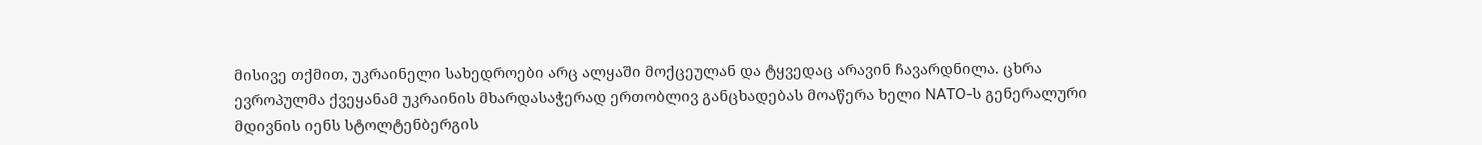მისივე თქმით, უკრაინელი სახედროები არც ალყაში მოქცეულან და ტყვედაც არავინ ჩავარდნილა. ცხრა ევროპულმა ქვეყანამ უკრაინის მხარდასაჭერად ერთობლივ განცხადებას მოაწერა ხელი NATO-ს გენერალური მდივნის იენს სტოლტენბერგის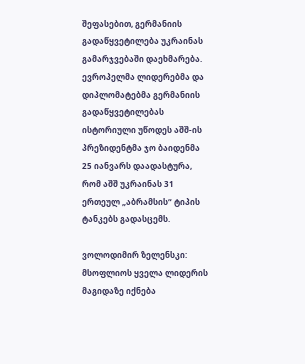შეფასებით, გერმანიის გადაწყვეტილება უკრაინას გამარჯვებაში დაეხმარება. ევროპელმა ლიდერებმა და დიპლომატებმა გერმანიის გადაწყვეტილებას ისტორიული უწოდეს აშშ-ის პრეზიდენტმა ჯო ბაიდენმა 25 იანვარს დაადასტურა, რომ აშშ უკრაინას 31 ერთეულ „აბრამსის“ ტიპის ტანკებს გადასცემს.

ვოლოდიმირ ზელენსკი: მსოფლიოს ყველა ლიდერის მაგიდაზე იქნება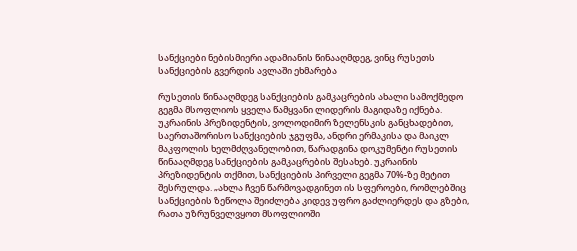სანქციები ნებისმიერი ადამიანის წინააღმდეგ, ვინც რუსეთს სანქციების გვერდის ავლაში ეხმარება

რუსეთის წინააღმდეგ სანქციების გამკაცრების ახალი სამოქმედო გეგმა მსოფლიოს ყველა წამყვანი ლიდერის მაგიდაზე იქნება. უკრაინის პრეზიდენტის, ვოლოდიმირ ზელენსკის განცხადებით, საერთაშორისო სანქციების ჯგუფმა, ანდრი ერმაკისა და მაიკლ მაკფოლის ხელმძღვანელობით, წარადგინა დოკუმენტი რუსეთის წინააღმდეგ სანქციების გამკაცრების შესახებ. უკრაინის პრეზიდენტის თქმით, სანქციების პირველი გეგმა 70%-ზე მეტით შესრულდა. „ახლა ჩვენ წარმოვადგინეთ ის სფეროები, რომლებშიც სანქციების ზეწოლა შეიძლება კიდევ უფრო გაძლიერდეს და გზები, რათა უზრუნველვყოთ მსოფლიოში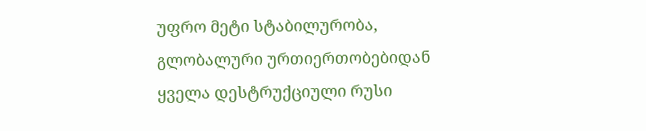უფრო მეტი სტაბილურობა, გლობალური ურთიერთობებიდან ყველა დესტრუქციული რუსი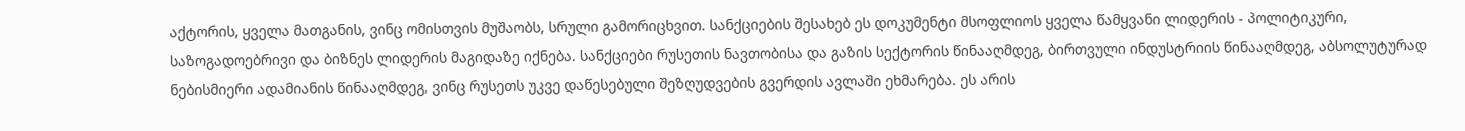აქტორის, ყველა მათგანის, ვინც ომისთვის მუშაობს, სრული გამორიცხვით. სანქციების შესახებ ეს დოკუმენტი მსოფლიოს ყველა წამყვანი ლიდერის - პოლიტიკური, საზოგადოებრივი და ბიზნეს ლიდერის მაგიდაზე იქნება. სანქციები რუსეთის ნავთობისა და გაზის სექტორის წინააღმდეგ, ბირთვული ინდუსტრიის წინააღმდეგ, აბსოლუტურად ნებისმიერი ადამიანის წინააღმდეგ, ვინც რუსეთს უკვე დაწესებული შეზღუდვების გვერდის ავლაში ეხმარება. ეს არის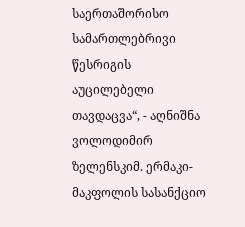საერთაშორისო სამართლებრივი წესრიგის აუცილებელი თავდაცვა“, - აღნიშნა ვოლოდიმირ ზელენსკიმ. ერმაკი-მაკფოლის სასანქციო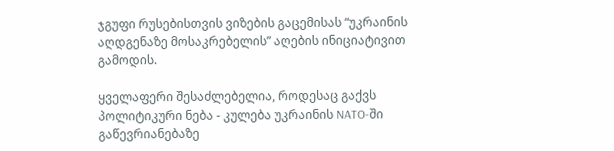ჯგუფი რუსებისთვის ვიზების გაცემისას “უკრაინის აღდგენაზე მოსაკრებელის” აღების ინიციატივით გამოდის.

ყველაფერი შესაძლებელია, როდესაც გაქვს პოლიტიკური ნება - კულება უკრაინის NATO-ში გაწევრიანებაზე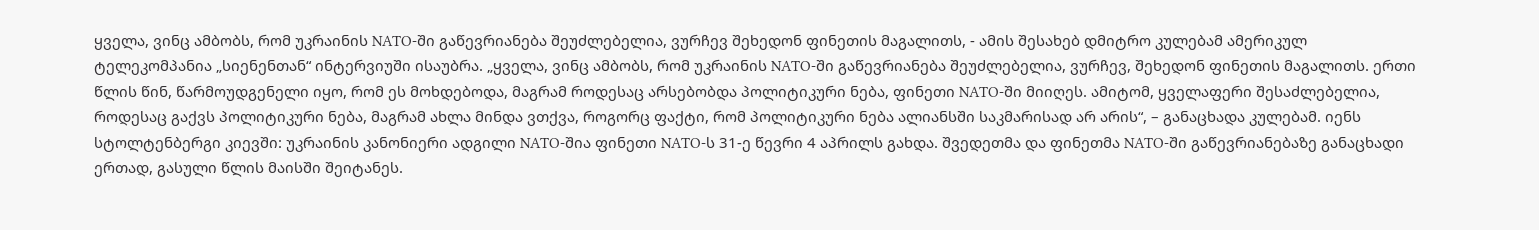ყველა, ვინც ამბობს, რომ უკრაინის NATO-ში გაწევრიანება შეუძლებელია, ვურჩევ შეხედონ ფინეთის მაგალითს, - ამის შესახებ დმიტრო კულებამ ამერიკულ ტელეკომპანია „სიენენთან“ ინტერვიუში ისაუბრა. „ყველა, ვინც ამბობს, რომ უკრაინის NATO-ში გაწევრიანება შეუძლებელია, ვურჩევ, შეხედონ ფინეთის მაგალითს. ერთი წლის წინ, წარმოუდგენელი იყო, რომ ეს მოხდებოდა, მაგრამ როდესაც არსებობდა პოლიტიკური ნება, ფინეთი NATO-ში მიიღეს. ამიტომ, ყველაფერი შესაძლებელია, როდესაც გაქვს პოლიტიკური ნება, მაგრამ ახლა მინდა ვთქვა, როგორც ფაქტი, რომ პოლიტიკური ნება ალიანსში საკმარისად არ არის“, – განაცხადა კულებამ. იენს სტოლტენბერგი კიევში: უკრაინის კანონიერი ადგილი NATO-შია ფინეთი NATO-ს 31-ე წევრი 4 აპრილს გახდა. შვედეთმა და ფინეთმა NATO-ში გაწევრიანებაზე განაცხადი ერთად, გასული წლის მაისში შეიტანეს.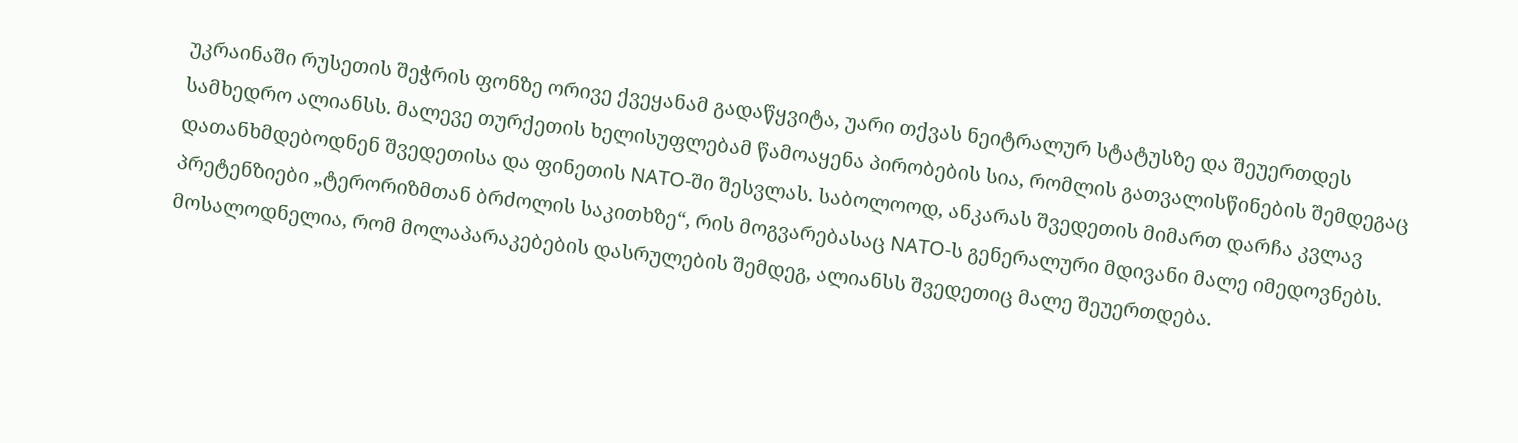უკრაინაში რუსეთის შეჭრის ფონზე ორივე ქვეყანამ გადაწყვიტა, უარი თქვას ნეიტრალურ სტატუსზე და შეუერთდეს სამხედრო ალიანსს. მალევე თურქეთის ხელისუფლებამ წამოაყენა პირობების სია, რომლის გათვალისწინების შემდეგაც დათანხმდებოდნენ შვედეთისა და ფინეთის NATO-ში შესვლას. საბოლოოდ, ანკარას შვედეთის მიმართ დარჩა კვლავ პრეტენზიები „ტერორიზმთან ბრძოლის საკითხზე“, რის მოგვარებასაც NATO-ს გენერალური მდივანი მალე იმედოვნებს. მოსალოდნელია, რომ მოლაპარაკებების დასრულების შემდეგ, ალიანსს შვედეთიც მალე შეუერთდება.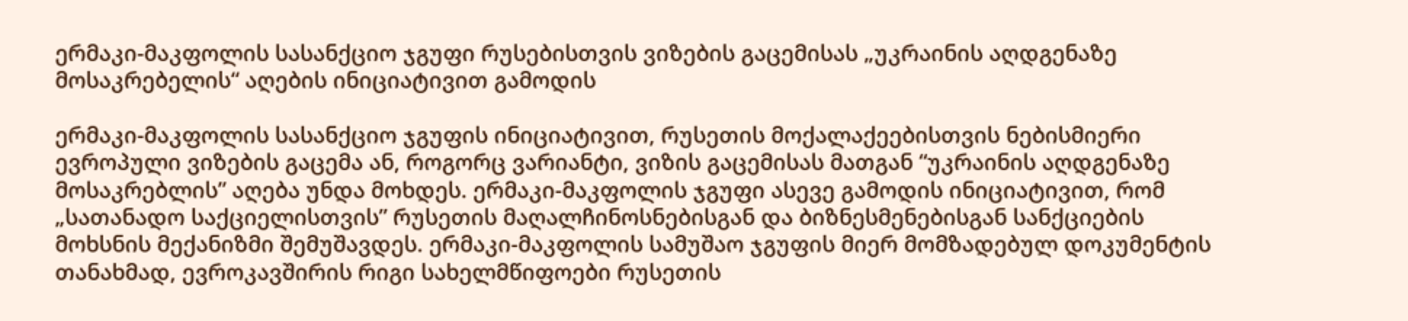ერმაკი-მაკფოლის სასანქციო ჯგუფი რუსებისთვის ვიზების გაცემისას „უკრაინის აღდგენაზე მოსაკრებელის“ აღების ინიციატივით გამოდის

ერმაკი-მაკფოლის სასანქციო ჯგუფის ინიციატივით, რუსეთის მოქალაქეებისთვის ნებისმიერი ევროპული ვიზების გაცემა ან, როგორც ვარიანტი, ვიზის გაცემისას მათგან “უკრაინის აღდგენაზე მოსაკრებლის” აღება უნდა მოხდეს. ერმაკი-მაკფოლის ჯგუფი ასევე გამოდის ინიციატივით, რომ „სათანადო საქციელისთვის” რუსეთის მაღალჩინოსნებისგან და ბიზნესმენებისგან სანქციების მოხსნის მექანიზმი შემუშავდეს. ერმაკი-მაკფოლის სამუშაო ჯგუფის მიერ მომზადებულ დოკუმენტის თანახმად, ევროკავშირის რიგი სახელმწიფოები რუსეთის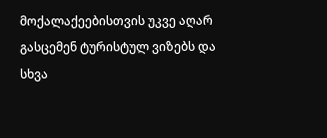მოქალაქეებისთვის უკვე აღარ გასცემენ ტურისტულ ვიზებს და სხვა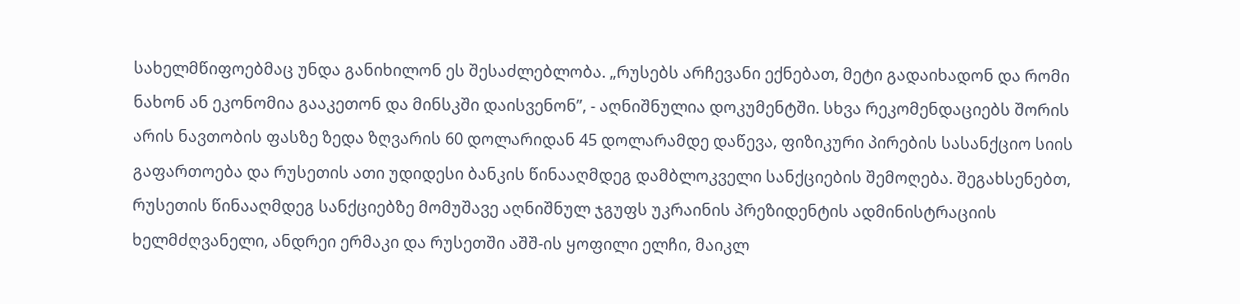სახელმწიფოებმაც უნდა განიხილონ ეს შესაძლებლობა. „რუსებს არჩევანი ექნებათ, მეტი გადაიხადონ და რომი ნახონ ან ეკონომია გააკეთონ და მინსკში დაისვენონ”, - აღნიშნულია დოკუმენტში. სხვა რეკომენდაციებს შორის არის ნავთობის ფასზე ზედა ზღვარის 60 დოლარიდან 45 დოლარამდე დაწევა, ფიზიკური პირების სასანქციო სიის გაფართოება და რუსეთის ათი უდიდესი ბანკის წინააღმდეგ დამბლოკველი სანქციების შემოღება. შეგახსენებთ, რუსეთის წინააღმდეგ სანქციებზე მომუშავე აღნიშნულ ჯგუფს უკრაინის პრეზიდენტის ადმინისტრაციის ხელმძღვანელი, ანდრეი ერმაკი და რუსეთში აშშ-ის ყოფილი ელჩი, მაიკლ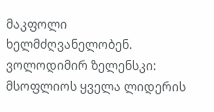მაკფოლი ხელმძღვანელობენ. ვოლოდიმირ ზელენსკი: მსოფლიოს ყველა ლიდერის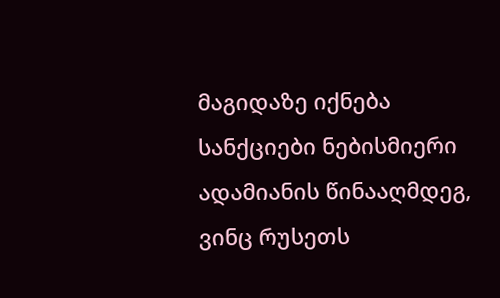მაგიდაზე იქნება სანქციები ნებისმიერი ადამიანის წინააღმდეგ, ვინც რუსეთს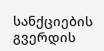სანქციების გვერდის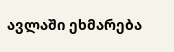ავლაში ეხმარება